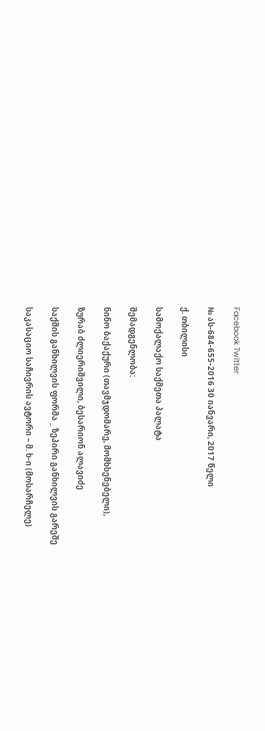Facebook Twitter

№ ას-684-655-2016 30 იანვარი, 2017 წელი

ქ. თბილისი

სამოქალაქო საქმეთა პალატა

შემადგენლობა:

ნინო ბაქაქური (თავმჯდომარე, მომხსენებელი),

ზურაბ ძლიერიშვილი, ბესარიონ ალავიძე

საქმის განხილვის ფორმა _ ზეპირი განხილვის გარეშე

საკასაციო საჩივრის ავტორი – მ. ხ-ი (მოსარჩელე)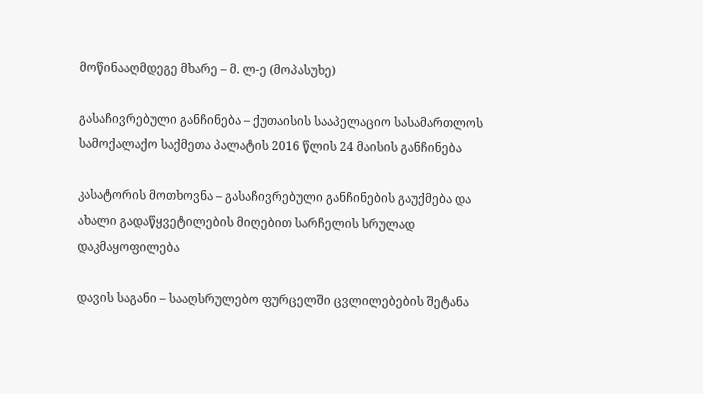მოწინააღმდეგე მხარე – მ. ლ-ე (მოპასუხე)

გასაჩივრებული განჩინება – ქუთაისის სააპელაციო სასამართლოს სამოქალაქო საქმეთა პალატის 2016 წლის 24 მაისის განჩინება

კასატორის მოთხოვნა – გასაჩივრებული განჩინების გაუქმება და ახალი გადაწყვეტილების მიღებით სარჩელის სრულად დაკმაყოფილება

დავის საგანი – სააღსრულებო ფურცელში ცვლილებების შეტანა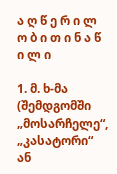ა ღ წ ე რ ი ლ ო ბ ი თ ი ნ ა წ ი ლ ი

1. მ. ხ-მა (შემდგომში „მოსარჩელე“, „კასატორი“ ან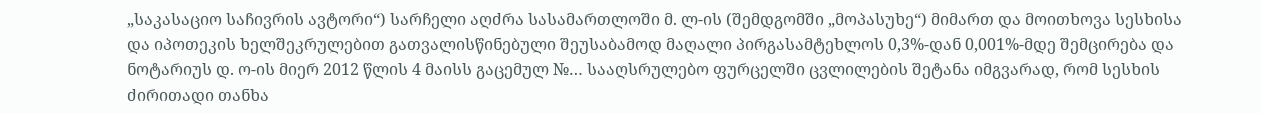„საკასაციო საჩივრის ავტორი“) სარჩელი აღძრა სასამართლოში მ. ლ-ის (შემდგომში „მოპასუხე“) მიმართ და მოითხოვა სესხისა და იპოთეკის ხელშეკრულებით გათვალისწინებული შეუსაბამოდ მაღალი პირგასამტეხლოს 0,3%-დან 0,001%-მდე შემცირება და ნოტარიუს დ. ო-ის მიერ 2012 წლის 4 მაისს გაცემულ №… სააღსრულებო ფურცელში ცვლილების შეტანა იმგვარად, რომ სესხის ძირითადი თანხა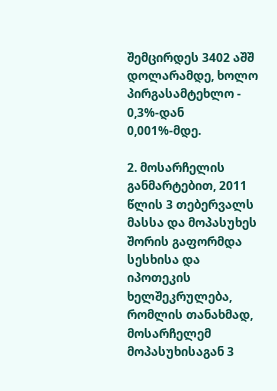შემცირდეს 3402 აშშ დოლარამდე, ხოლო პირგასამტეხლო - 0,3%-დან 0,001%-მდე.

2. მოსარჩელის განმარტებით, 2011 წლის 3 თებერვალს მასსა და მოპასუხეს შორის გაფორმდა სესხისა და იპოთეკის ხელშეკრულება, რომლის თანახმად, მოსარჩელემ მოპასუხისაგან 3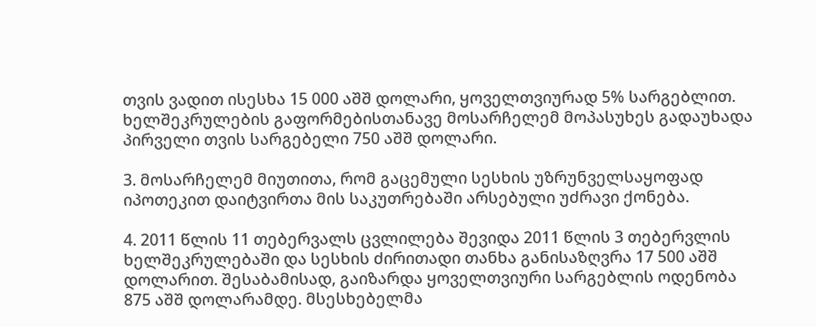თვის ვადით ისესხა 15 000 აშშ დოლარი, ყოველთვიურად 5% სარგებლით. ხელშეკრულების გაფორმებისთანავე მოსარჩელემ მოპასუხეს გადაუხადა პირველი თვის სარგებელი 750 აშშ დოლარი.

3. მოსარჩელემ მიუთითა, რომ გაცემული სესხის უზრუნველსაყოფად იპოთეკით დაიტვირთა მის საკუთრებაში არსებული უძრავი ქონება.

4. 2011 წლის 11 თებერვალს ცვლილება შევიდა 2011 წლის 3 თებერვლის ხელშეკრულებაში და სესხის ძირითადი თანხა განისაზღვრა 17 500 აშშ დოლარით. შესაბამისად, გაიზარდა ყოველთვიური სარგებლის ოდენობა 875 აშშ დოლარამდე. მსესხებელმა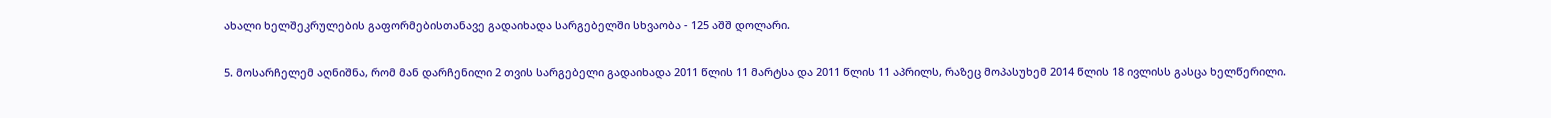ახალი ხელშეკრულების გაფორმებისთანავე გადაიხადა სარგებელში სხვაობა - 125 აშშ დოლარი.

5. მოსარჩელემ აღნიშნა, რომ მან დარჩენილი 2 თვის სარგებელი გადაიხადა 2011 წლის 11 მარტსა და 2011 წლის 11 აპრილს, რაზეც მოპასუხემ 2014 წლის 18 ივლისს გასცა ხელწერილი.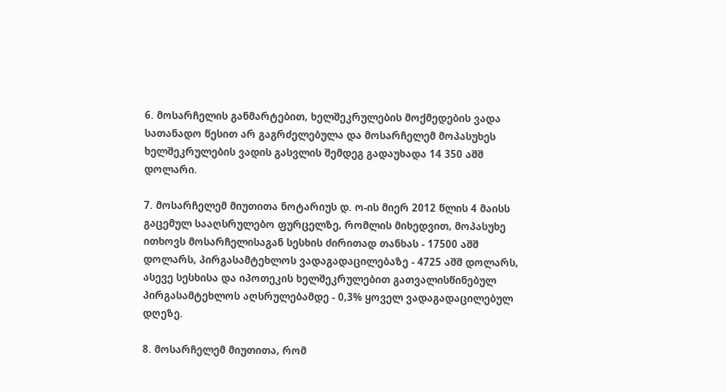6. მოსარჩელის განმარტებით, ხელშეკრულების მოქმედების ვადა სათანადო წესით არ გაგრძელებულა და მოსარჩელემ მოპასუხეს ხელშეკრულების ვადის გასვლის შემდეგ გადაუხადა 14 350 აშშ დოლარი.

7. მოსარჩელემ მიუთითა ნოტარიუს დ. ო-ის მიერ 2012 წლის 4 მაისს გაცემულ სააღსრულებო ფურცელზე, რომლის მიხედვით, მოპასუხე ითხოვს მოსარჩელისაგან სესხის ძირითად თანხას - 17500 აშშ დოლარს, პირგასამტეხლოს ვადაგადაცილებაზე - 4725 აშშ დოლარს, ასევე სესხისა და იპოთეკის ხელშეკრულებით გათვალისწინებულ პირგასამტეხლოს აღსრულებამდე - 0,3% ყოველ ვადაგადაცილებულ დღეზე.

8. მოსარჩელემ მიუთითა, რომ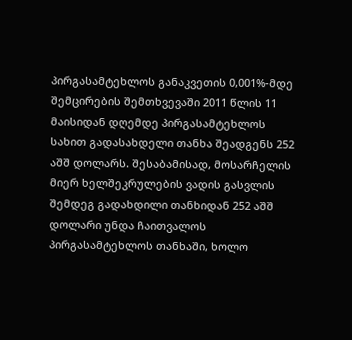პირგასამტეხლოს განაკვეთის 0,001%-მდე შემცირების შემთხვევაში 2011 წლის 11 მაისიდან დღემდე პირგასამტეხლოს სახით გადასახდელი თანხა შეადგენს 252 აშშ დოლარს. შესაბამისად, მოსარჩელის მიერ ხელშეკრულების ვადის გასვლის შემდეგ გადახდილი თანხიდან 252 აშშ დოლარი უნდა ჩაითვალოს პირგასამტეხლოს თანხაში, ხოლო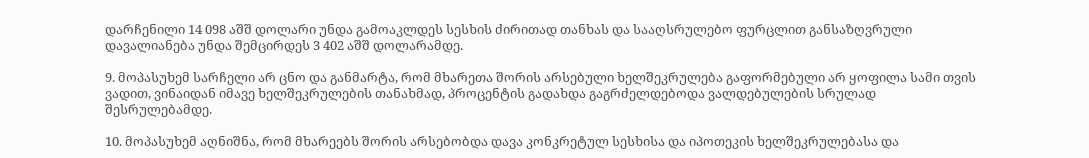დარჩენილი 14 098 აშშ დოლარი უნდა გამოაკლდეს სესხის ძირითად თანხას და სააღსრულებო ფურცლით განსაზღვრული დავალიანება უნდა შემცირდეს 3 402 აშშ დოლარამდე.

9. მოპასუხემ სარჩელი არ ცნო და განმარტა, რომ მხარეთა შორის არსებული ხელშეკრულება გაფორმებული არ ყოფილა სამი თვის ვადით, ვინაიდან იმავე ხელშეკრულების თანახმად, პროცენტის გადახდა გაგრძელდებოდა ვალდებულების სრულად შესრულებამდე.

10. მოპასუხემ აღნიშნა, რომ მხარეებს შორის არსებობდა დავა კონკრეტულ სესხისა და იპოთეკის ხელშეკრულებასა და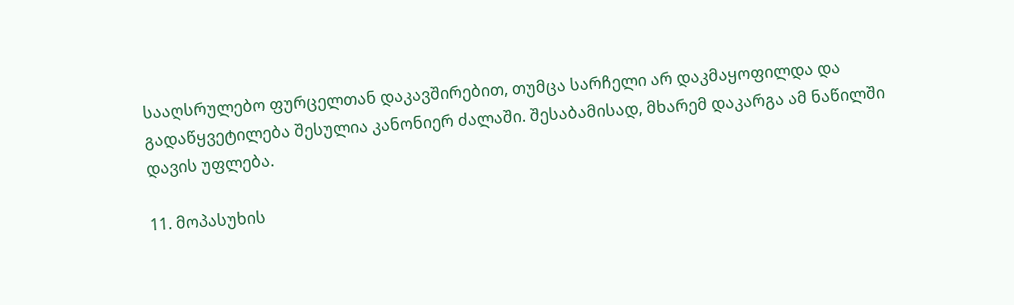სააღსრულებო ფურცელთან დაკავშირებით, თუმცა სარჩელი არ დაკმაყოფილდა და გადაწყვეტილება შესულია კანონიერ ძალაში. შესაბამისად, მხარემ დაკარგა ამ ნაწილში დავის უფლება.

11. მოპასუხის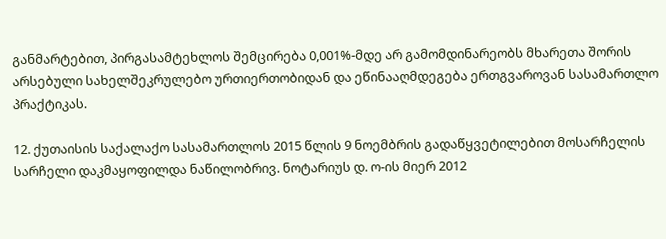განმარტებით, პირგასამტეხლოს შემცირება 0,001%-მდე არ გამომდინარეობს მხარეთა შორის არსებული სახელშეკრულებო ურთიერთობიდან და ეწინააღმდეგება ერთგვაროვან სასამართლო პრაქტიკას.

12. ქუთაისის საქალაქო სასამართლოს 2015 წლის 9 ნოემბრის გადაწყვეტილებით მოსარჩელის სარჩელი დაკმაყოფილდა ნაწილობრივ. ნოტარიუს დ. ო-ის მიერ 2012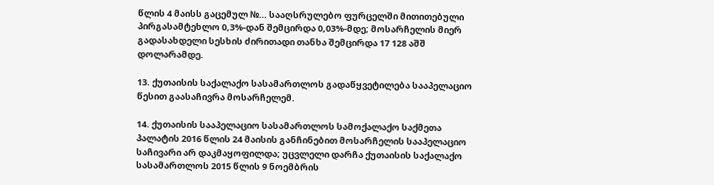წლის 4 მაისს გაცემულ №… სააღსრულებო ფურცელში მითითებული პირგასამტეხლო 0,3%-დან შემცირდა 0,03%-მდე; მოსარჩელის მიერ გადასახდელი სესხის ძირითადი თანხა შემცირდა 17 128 აშშ დოლარამდე.

13. ქუთაისის საქალაქო სასამართლოს გადაწყვეტილება სააპელაციო წესით გაასაჩივრა მოსარჩელემ.

14. ქუთაისის სააპელაციო სასამართლოს სამოქალაქო საქმეთა პალატის 2016 წლის 24 მაისის განჩინებით მოსარჩელის სააპელაციო საჩივარი არ დაკმაყოფილდა; უცვლელი დარჩა ქუთაისის საქალაქო სასამართლოს 2015 წლის 9 ნოემბრის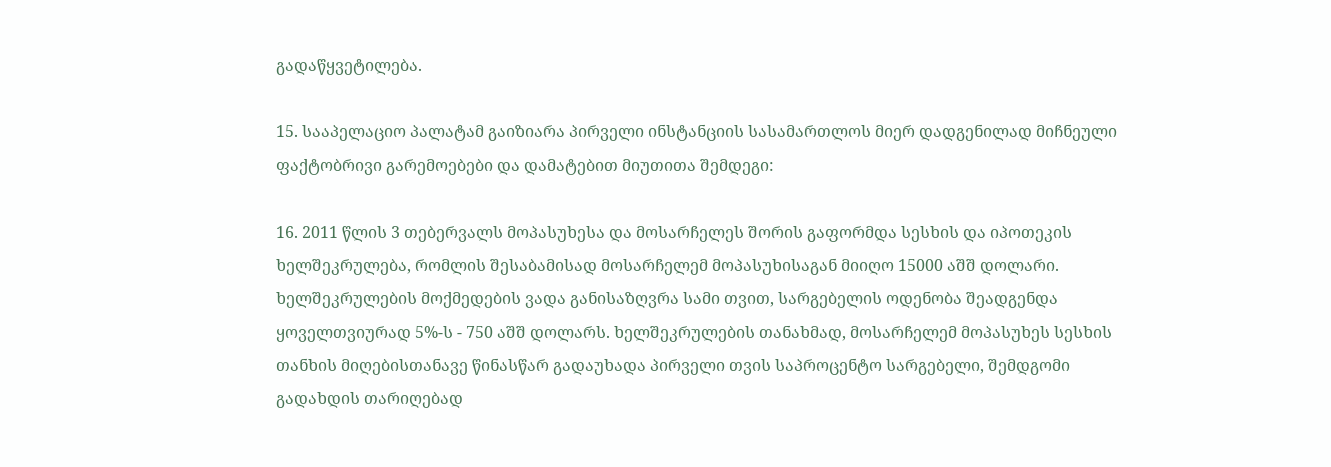გადაწყვეტილება.

15. სააპელაციო პალატამ გაიზიარა პირველი ინსტანციის სასამართლოს მიერ დადგენილად მიჩნეული ფაქტობრივი გარემოებები და დამატებით მიუთითა შემდეგი:

16. 2011 წლის 3 თებერვალს მოპასუხესა და მოსარჩელეს შორის გაფორმდა სესხის და იპოთეკის ხელშეკრულება, რომლის შესაბამისად მოსარჩელემ მოპასუხისაგან მიიღო 15000 აშშ დოლარი. ხელშეკრულების მოქმედების ვადა განისაზღვრა სამი თვით, სარგებელის ოდენობა შეადგენდა ყოველთვიურად 5%-ს - 750 აშშ დოლარს. ხელშეკრულების თანახმად, მოსარჩელემ მოპასუხეს სესხის თანხის მიღებისთანავე წინასწარ გადაუხადა პირველი თვის საპროცენტო სარგებელი, შემდგომი გადახდის თარიღებად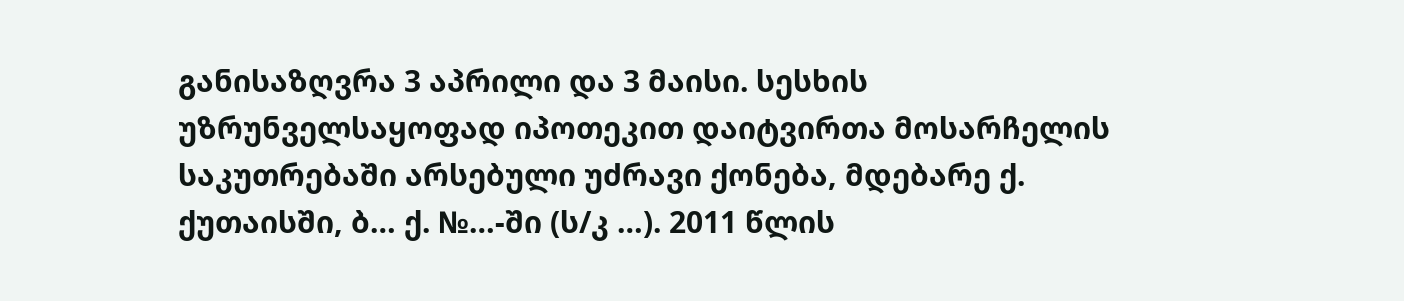განისაზღვრა 3 აპრილი და 3 მაისი. სესხის უზრუნველსაყოფად იპოთეკით დაიტვირთა მოსარჩელის საკუთრებაში არსებული უძრავი ქონება, მდებარე ქ. ქუთაისში, ბ… ქ. №…-ში (ს/კ …). 2011 წლის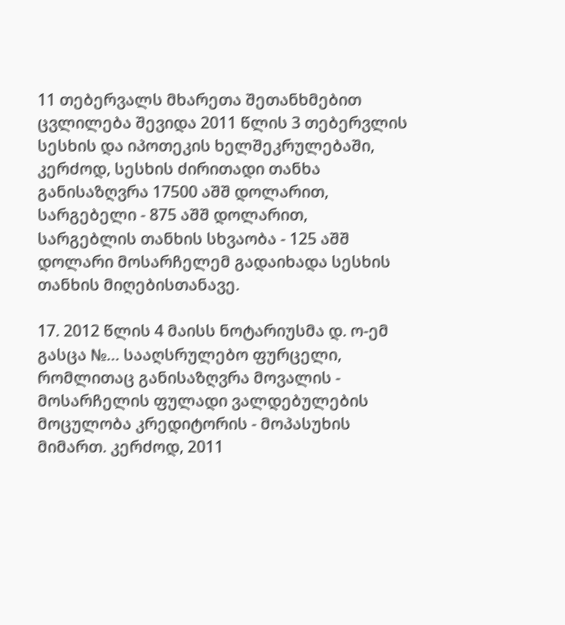11 თებერვალს მხარეთა შეთანხმებით ცვლილება შევიდა 2011 წლის 3 თებერვლის სესხის და იპოთეკის ხელშეკრულებაში, კერძოდ, სესხის ძირითადი თანხა განისაზღვრა 17500 აშშ დოლარით, სარგებელი - 875 აშშ დოლარით, სარგებლის თანხის სხვაობა - 125 აშშ დოლარი მოსარჩელემ გადაიხადა სესხის თანხის მიღებისთანავე.

17. 2012 წლის 4 მაისს ნოტარიუსმა დ. ო-ემ გასცა №… სააღსრულებო ფურცელი, რომლითაც განისაზღვრა მოვალის - მოსარჩელის ფულადი ვალდებულების მოცულობა კრედიტორის - მოპასუხის მიმართ. კერძოდ, 2011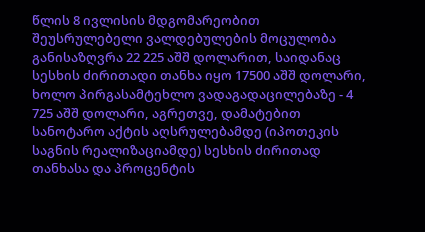წლის 8 ივლისის მდგომარეობით შეუსრულებელი ვალდებულების მოცულობა განისაზღვრა 22 225 აშშ დოლარით, საიდანაც სესხის ძირითადი თანხა იყო 17500 აშშ დოლარი, ხოლო პირგასამტეხლო ვადაგადაცილებაზე - 4 725 აშშ დოლარი, აგრეთვე, დამატებით სანოტარო აქტის აღსრულებამდე (იპოთეკის საგნის რეალიზაციამდე) სესხის ძირითად თანხასა და პროცენტის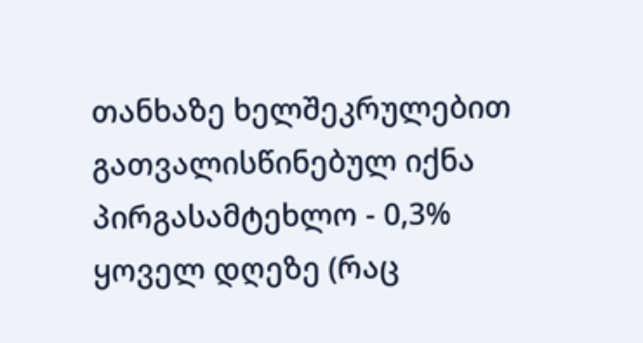თანხაზე ხელშეკრულებით გათვალისწინებულ იქნა პირგასამტეხლო - 0,3% ყოველ დღეზე (რაც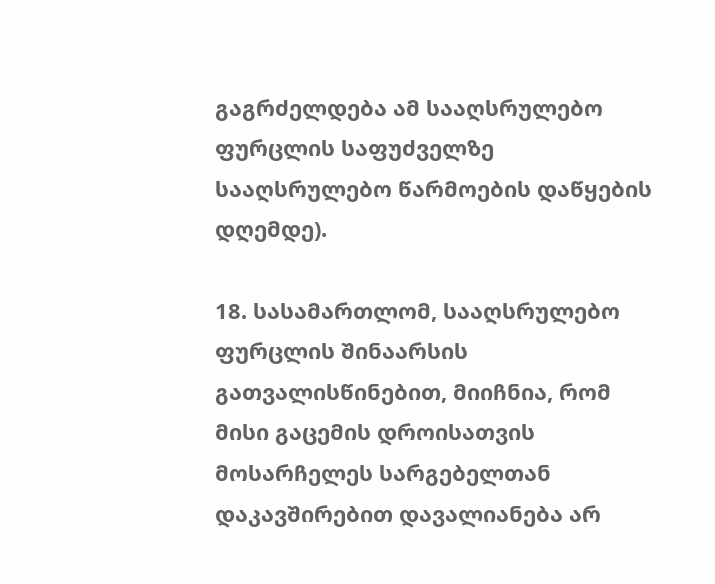გაგრძელდება ამ სააღსრულებო ფურცლის საფუძველზე სააღსრულებო წარმოების დაწყების დღემდე).

18. სასამართლომ, სააღსრულებო ფურცლის შინაარსის გათვალისწინებით, მიიჩნია, რომ მისი გაცემის დროისათვის მოსარჩელეს სარგებელთან დაკავშირებით დავალიანება არ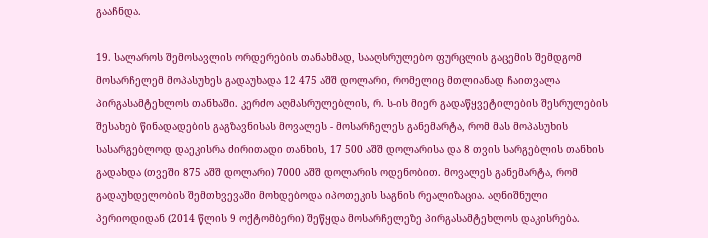გააჩნდა.

19. სალაროს შემოსავლის ორდერების თანახმად, სააღსრულებო ფურცლის გაცემის შემდგომ მოსარჩელემ მოპასუხეს გადაუხადა 12 475 აშშ დოლარი, რომელიც მთლიანად ჩაითვალა პირგასამტეხლოს თანხაში. კერძო აღმასრულებლის, რ. ს-ის მიერ გადაწყვეტილების შესრულების შესახებ წინადადების გაგზავნისას მოვალეს - მოსარჩელეს განემარტა, რომ მას მოპასუხის სასარგებლოდ დაეკისრა ძირითადი თანხის, 17 500 აშშ დოლარისა და 8 თვის სარგებლის თანხის გადახდა (თვეში 875 აშშ დოლარი) 7000 აშშ დოლარის ოდენობით. მოვალეს განემარტა, რომ გადაუხდელობის შემთხვევაში მოხდებოდა იპოთეკის საგნის რეალიზაცია. აღნიშნული პერიოდიდან (2014 წლის 9 ოქტომბერი) შეწყდა მოსარჩელეზე პირგასამტეხლოს დაკისრება.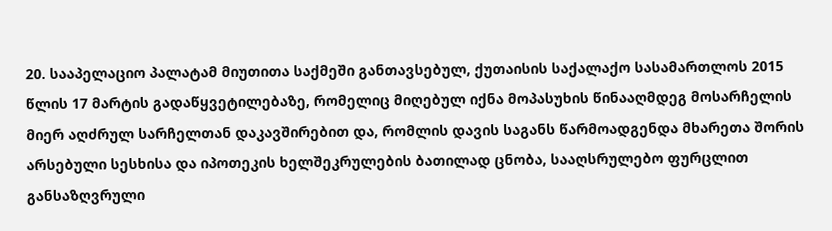20. სააპელაციო პალატამ მიუთითა საქმეში განთავსებულ, ქუთაისის საქალაქო სასამართლოს 2015 წლის 17 მარტის გადაწყვეტილებაზე, რომელიც მიღებულ იქნა მოპასუხის წინააღმდეგ მოსარჩელის მიერ აღძრულ სარჩელთან დაკავშირებით და, რომლის დავის საგანს წარმოადგენდა მხარეთა შორის არსებული სესხისა და იპოთეკის ხელშეკრულების ბათილად ცნობა, სააღსრულებო ფურცლით განსაზღვრული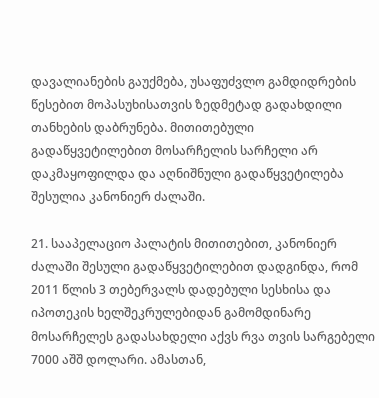დავალიანების გაუქმება, უსაფუძვლო გამდიდრების წესებით მოპასუხისათვის ზედმეტად გადახდილი თანხების დაბრუნება. მითითებული გადაწყვეტილებით მოსარჩელის სარჩელი არ დაკმაყოფილდა და აღნიშნული გადაწყვეტილება შესულია კანონიერ ძალაში.

21. სააპელაციო პალატის მითითებით, კანონიერ ძალაში შესული გადაწყვეტილებით დადგინდა, რომ 2011 წლის 3 თებერვალს დადებული სესხისა და იპოთეკის ხელშეკრულებიდან გამომდინარე მოსარჩელეს გადასახდელი აქვს რვა თვის სარგებელი 7000 აშშ დოლარი. ამასთან,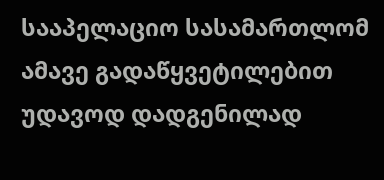სააპელაციო სასამართლომ ამავე გადაწყვეტილებით უდავოდ დადგენილად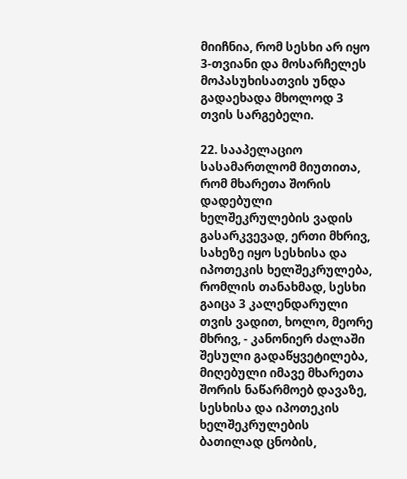მიიჩნია, რომ სესხი არ იყო 3-თვიანი და მოსარჩელეს მოპასუხისათვის უნდა გადაეხადა მხოლოდ 3 თვის სარგებელი.

22. სააპელაციო სასამართლომ მიუთითა, რომ მხარეთა შორის დადებული ხელშეკრულების ვადის გასარკვევად, ერთი მხრივ, სახეზე იყო სესხისა და იპოთეკის ხელშეკრულება, რომლის თანახმად, სესხი გაიცა 3 კალენდარული თვის ვადით, ხოლო, მეორე მხრივ, - კანონიერ ძალაში შესული გადაწყვეტილება, მიღებული იმავე მხარეთა შორის ნაწარმოებ დავაზე, სესხისა და იპოთეკის ხელშეკრულების ბათილად ცნობის,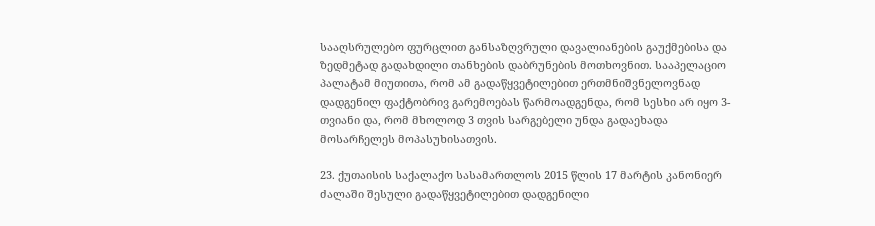სააღსრულებო ფურცლით განსაზღვრული დავალიანების გაუქმებისა და ზედმეტად გადახდილი თანხების დაბრუნების მოთხოვნით. სააპელაციო პალატამ მიუთითა, რომ ამ გადაწყვეტილებით ერთმნიშვნელოვნად დადგენილ ფაქტობრივ გარემოებას წარმოადგენდა, რომ სესხი არ იყო 3-თვიანი და, რომ მხოლოდ 3 თვის სარგებელი უნდა გადაეხადა მოსარჩელეს მოპასუხისათვის.

23. ქუთაისის საქალაქო სასამართლოს 2015 წლის 17 მარტის კანონიერ ძალაში შესული გადაწყვეტილებით დადგენილი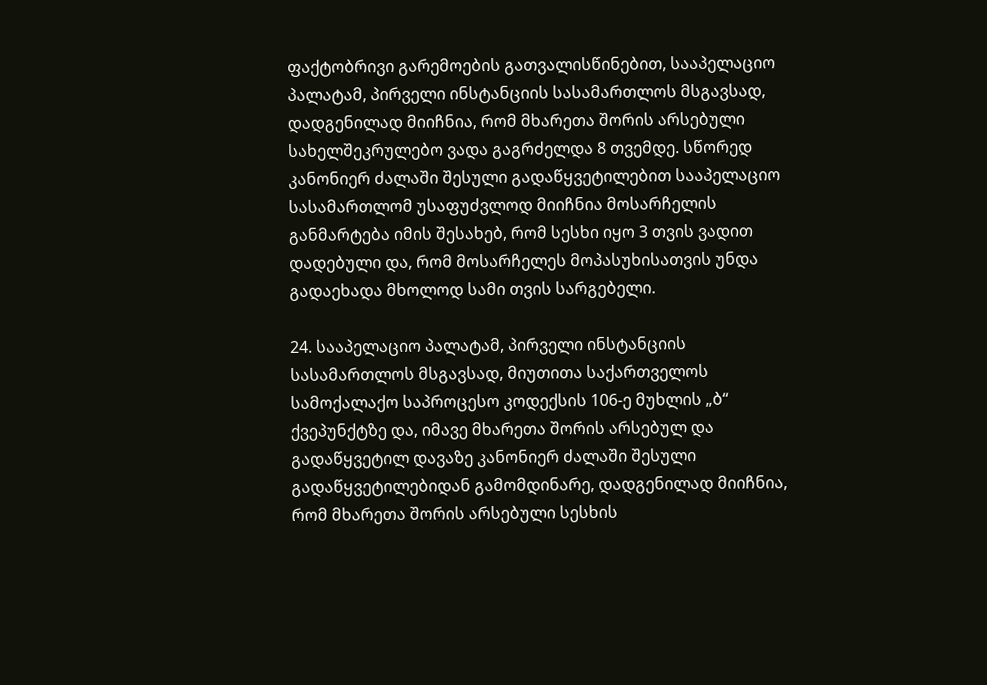ფაქტობრივი გარემოების გათვალისწინებით, სააპელაციო პალატამ, პირველი ინსტანციის სასამართლოს მსგავსად, დადგენილად მიიჩნია, რომ მხარეთა შორის არსებული სახელშეკრულებო ვადა გაგრძელდა 8 თვემდე. სწორედ კანონიერ ძალაში შესული გადაწყვეტილებით სააპელაციო სასამართლომ უსაფუძვლოდ მიიჩნია მოსარჩელის განმარტება იმის შესახებ, რომ სესხი იყო 3 თვის ვადით დადებული და, რომ მოსარჩელეს მოპასუხისათვის უნდა გადაეხადა მხოლოდ სამი თვის სარგებელი.

24. სააპელაციო პალატამ, პირველი ინსტანციის სასამართლოს მსგავსად, მიუთითა საქართველოს სამოქალაქო საპროცესო კოდექსის 106-ე მუხლის „ბ“ ქვეპუნქტზე და, იმავე მხარეთა შორის არსებულ და გადაწყვეტილ დავაზე კანონიერ ძალაში შესული გადაწყვეტილებიდან გამომდინარე, დადგენილად მიიჩნია, რომ მხარეთა შორის არსებული სესხის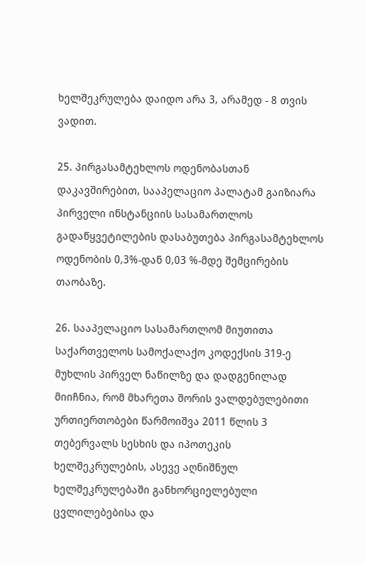ხელშეკრულება დაიდო არა 3, არამედ - 8 თვის ვადით.

25. პირგასამტეხლოს ოდენობასთან დაკავშირებით, სააპელაციო პალატამ გაიზიარა პირველი ინსტანციის სასამართლოს გადაწყვეტილების დასაბუთება პირგასამტეხლოს ოდენობის 0,3%-დან 0,03 %-მდე შემცირების თაობაზე.

26. სააპელაციო სასამართლომ მიუთითა საქართველოს სამოქალაქო კოდექსის 319-ე მუხლის პირველ ნაწილზე და დადგენილად მიიჩნია, რომ მხარეთა შორის ვალდებულებითი ურთიერთობები წარმოიშვა 2011 წლის 3 თებერვალს სესხის და იპოთეკის ხელშეკრულების, ასევე აღნიშნულ ხელშეკრულებაში განხორციელებული ცვლილებებისა და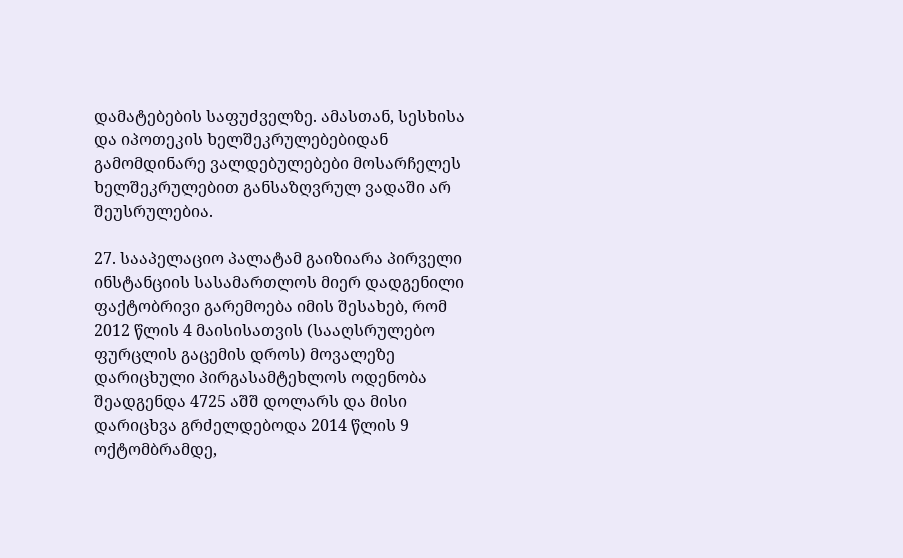დამატებების საფუძველზე. ამასთან, სესხისა და იპოთეკის ხელშეკრულებებიდან გამომდინარე ვალდებულებები მოსარჩელეს ხელშეკრულებით განსაზღვრულ ვადაში არ შეუსრულებია.

27. სააპელაციო პალატამ გაიზიარა პირველი ინსტანციის სასამართლოს მიერ დადგენილი ფაქტობრივი გარემოება იმის შესახებ, რომ 2012 წლის 4 მაისისათვის (სააღსრულებო ფურცლის გაცემის დროს) მოვალეზე დარიცხული პირგასამტეხლოს ოდენობა შეადგენდა 4725 აშშ დოლარს და მისი დარიცხვა გრძელდებოდა 2014 წლის 9 ოქტომბრამდე,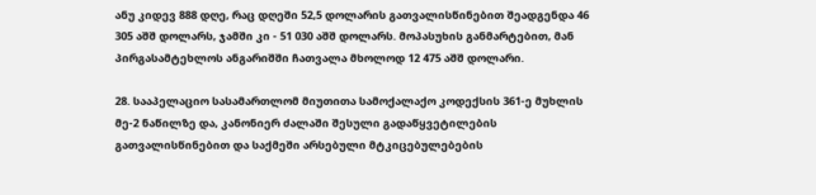ანუ კიდევ 888 დღე, რაც დღეში 52,5 დოლარის გათვალისწინებით შეადგენდა 46 305 აშშ დოლარს, ჯამში კი - 51 030 აშშ დოლარს. მოპასუხის განმარტებით, მან პირგასამტეხლოს ანგარიშში ჩათვალა მხოლოდ 12 475 აშშ დოლარი.

28. სააპელაციო სასამართლომ მიუთითა სამოქალაქო კოდექსის 361-ე მუხლის მე-2 ნაწილზე და, კანონიერ ძალაში შესული გადაწყვეტილების გათვალისწინებით და საქმეში არსებული მტკიცებულებების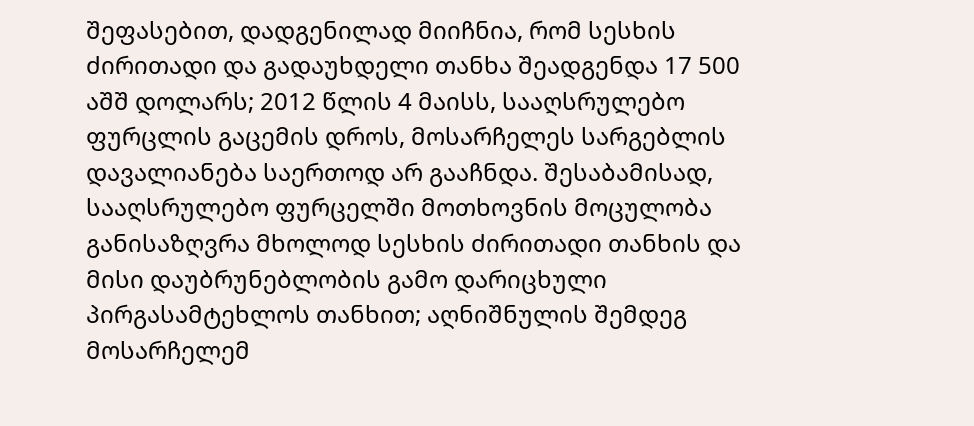შეფასებით, დადგენილად მიიჩნია, რომ სესხის ძირითადი და გადაუხდელი თანხა შეადგენდა 17 500 აშშ დოლარს; 2012 წლის 4 მაისს, სააღსრულებო ფურცლის გაცემის დროს, მოსარჩელეს სარგებლის დავალიანება საერთოდ არ გააჩნდა. შესაბამისად, სააღსრულებო ფურცელში მოთხოვნის მოცულობა განისაზღვრა მხოლოდ სესხის ძირითადი თანხის და მისი დაუბრუნებლობის გამო დარიცხული პირგასამტეხლოს თანხით; აღნიშნულის შემდეგ მოსარჩელემ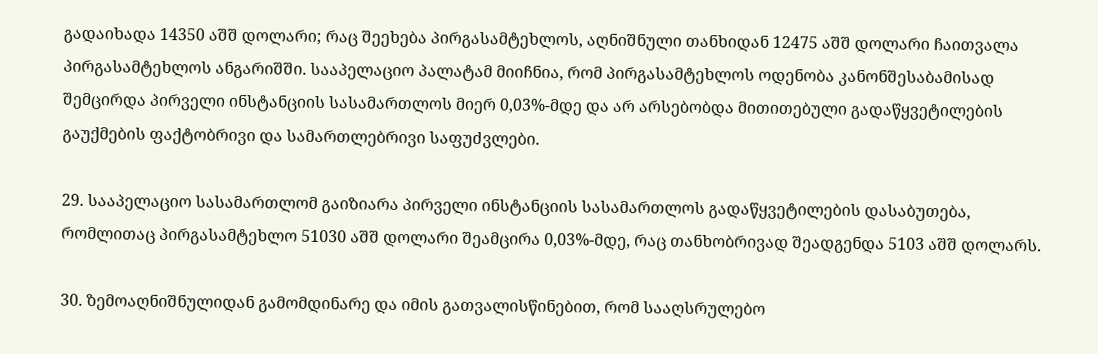გადაიხადა 14350 აშშ დოლარი; რაც შეეხება პირგასამტეხლოს, აღნიშნული თანხიდან 12475 აშშ დოლარი ჩაითვალა პირგასამტეხლოს ანგარიშში. სააპელაციო პალატამ მიიჩნია, რომ პირგასამტეხლოს ოდენობა კანონშესაბამისად შემცირდა პირველი ინსტანციის სასამართლოს მიერ 0,03%-მდე და არ არსებობდა მითითებული გადაწყვეტილების გაუქმების ფაქტობრივი და სამართლებრივი საფუძვლები.

29. სააპელაციო სასამართლომ გაიზიარა პირველი ინსტანციის სასამართლოს გადაწყვეტილების დასაბუთება, რომლითაც პირგასამტეხლო 51030 აშშ დოლარი შეამცირა 0,03%-მდე, რაც თანხობრივად შეადგენდა 5103 აშშ დოლარს.

30. ზემოაღნიშნულიდან გამომდინარე და იმის გათვალისწინებით, რომ სააღსრულებო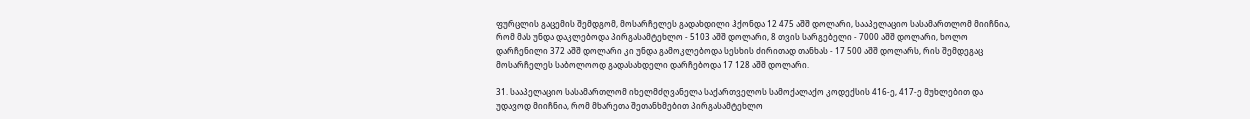ფურცლის გაცემის შემდგომ, მოსარჩელეს გადახდილი ჰქონდა 12 475 აშშ დოლარი, სააპელაციო სასამართლომ მიიჩნია, რომ მას უნდა დაკლებოდა პირგასამტეხლო - 5103 აშშ დოლარი, 8 თვის სარგებელი - 7000 აშშ დოლარი, ხოლო დარჩენილი 372 აშშ დოლარი კი უნდა გამოკლებოდა სესხის ძირითად თანხას - 17 500 აშშ დოლარს, რის შემდეგაც მოსარჩელეს საბოლოოდ გადასახდელი დარჩებოდა 17 128 აშშ დოლარი.

31. სააპელაციო სასამართლომ იხელმძღვანელა საქართველოს სამოქალაქო კოდექსის 416-ე, 417-ე მუხლებით და უდავოდ მიიჩნია, რომ მხარეთა შეთანხმებით პირგასამტეხლო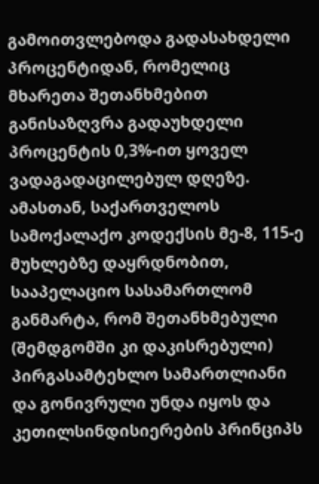გამოითვლებოდა გადასახდელი პროცენტიდან, რომელიც მხარეთა შეთანხმებით განისაზღვრა გადაუხდელი პროცენტის 0,3%-ით ყოველ ვადაგადაცილებულ დღეზე. ამასთან, საქართველოს სამოქალაქო კოდექსის მე-8, 115-ე მუხლებზე დაყრდნობით, სააპელაციო სასამართლომ განმარტა, რომ შეთანხმებული (შემდგომში კი დაკისრებული) პირგასამტეხლო სამართლიანი და გონივრული უნდა იყოს და კეთილსინდისიერების პრინციპს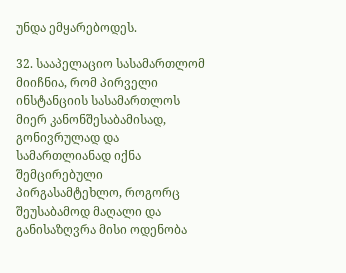უნდა ემყარებოდეს.

32. სააპელაციო სასამართლომ მიიჩნია, რომ პირველი ინსტანციის სასამართლოს მიერ კანონშესაბამისად, გონივრულად და სამართლიანად იქნა შემცირებული პირგასამტეხლო, როგორც შეუსაბამოდ მაღალი და განისაზღვრა მისი ოდენობა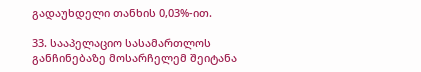გადაუხდელი თანხის 0,03%-ით.

33. სააპელაციო სასამართლოს განჩინებაზე მოსარჩელემ შეიტანა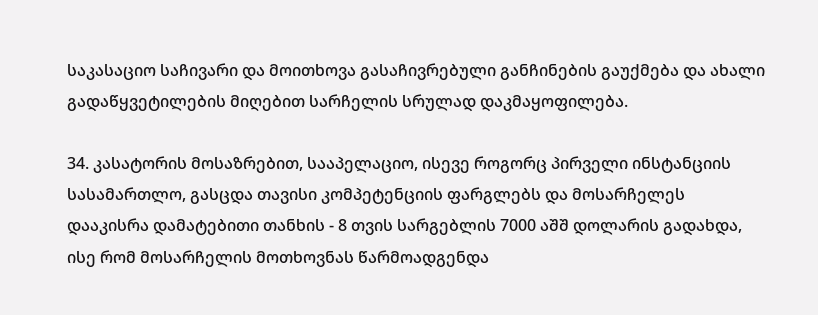საკასაციო საჩივარი და მოითხოვა გასაჩივრებული განჩინების გაუქმება და ახალი გადაწყვეტილების მიღებით სარჩელის სრულად დაკმაყოფილება.

34. კასატორის მოსაზრებით, სააპელაციო, ისევე როგორც პირველი ინსტანციის სასამართლო, გასცდა თავისი კომპეტენციის ფარგლებს და მოსარჩელეს დააკისრა დამატებითი თანხის - 8 თვის სარგებლის 7000 აშშ დოლარის გადახდა, ისე რომ მოსარჩელის მოთხოვნას წარმოადგენდა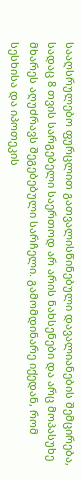სააღსრულებო ფურცლით გათვალისწინებული დავალიანების შემცირება, სადაც 8 თვის სარგებელი საერთოდ არ არის ნახსენები და არც მოპასუხე მხარეს აღუძრავს შეგებებული სარჩელი. გამომდინარე იქედან, რომ სესხისა და იპოთეკის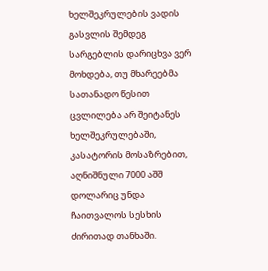ხელშეკრულების ვადის გასვლის შემდეგ სარგებლის დარიცხვა ვერ მოხდება, თუ მხარეებმა სათანადო წესით ცვლილება არ შეიტანეს ხელშეკრულებაში, კასატორის მოსაზრებით, აღნიშნული 7000 აშშ დოლარიც უნდა ჩაითვალოს სესხის ძირითად თანხაში.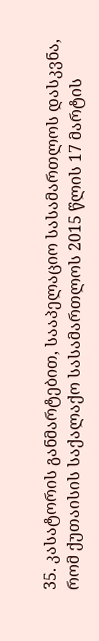35. კასატორის განმარტებით, სააპელაციო სასამართლოს დასკვნა, რომ ქუთაისის საქალაქო სასამართლოს 2015 წლის 17 მარტის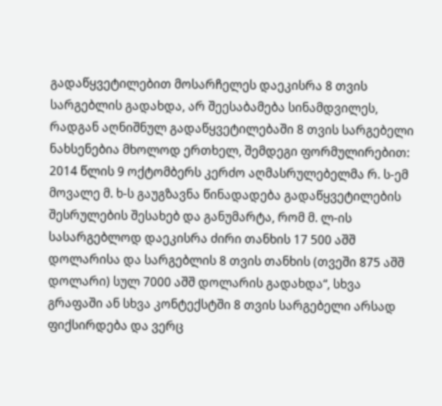გადაწყვეტილებით მოსარჩელეს დაეკისრა 8 თვის სარგებლის გადახდა, არ შეესაბამება სინამდვილეს, რადგან აღნიშნულ გადაწყვეტილებაში 8 თვის სარგებელი ნახსენებია მხოლოდ ერთხელ, შემდეგი ფორმულირებით: 2014 წლის 9 ოქტომბერს კერძო აღმასრულებელმა რ. ს-ემ მოვალე მ. ხ-ს გაუგზავნა წინადადება გადაწყვეტილების შესრულების შესახებ და განუმარტა, რომ მ. ლ-ის სასარგებლოდ დაეკისრა ძირი თანხის 17 500 აშშ დოლარისა და სარგებლის 8 თვის თანხის (თვეში 875 აშშ დოლარი) სულ 7000 აშშ დოლარის გადახდა“, სხვა გრაფაში ან სხვა კონტექსტში 8 თვის სარგებელი არსად ფიქსირდება და ვერც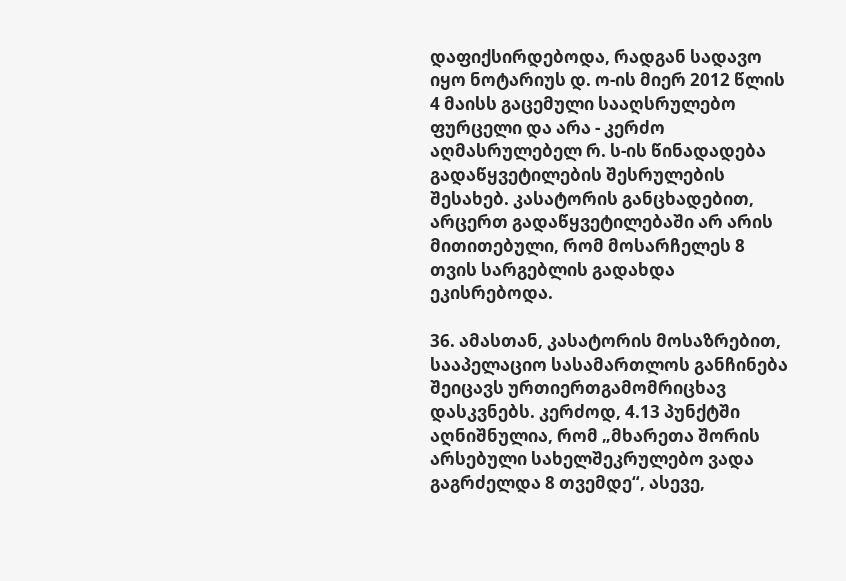დაფიქსირდებოდა, რადგან სადავო იყო ნოტარიუს დ. ო-ის მიერ 2012 წლის 4 მაისს გაცემული სააღსრულებო ფურცელი და არა - კერძო აღმასრულებელ რ. ს-ის წინადადება გადაწყვეტილების შესრულების შესახებ. კასატორის განცხადებით, არცერთ გადაწყვეტილებაში არ არის მითითებული, რომ მოსარჩელეს 8 თვის სარგებლის გადახდა ეკისრებოდა.

36. ამასთან, კასატორის მოსაზრებით, სააპელაციო სასამართლოს განჩინება შეიცავს ურთიერთგამომრიცხავ დასკვნებს. კერძოდ, 4.13 პუნქტში აღნიშნულია, რომ „მხარეთა შორის არსებული სახელშეკრულებო ვადა გაგრძელდა 8 თვემდე“, ასევე,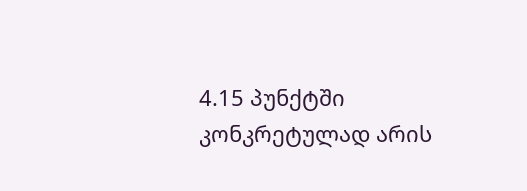4.15 პუნქტში კონკრეტულად არის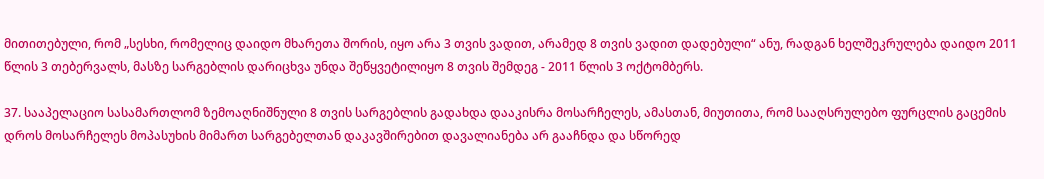მითითებული, რომ „სესხი, რომელიც დაიდო მხარეთა შორის, იყო არა 3 თვის ვადით, არამედ 8 თვის ვადით დადებული“ ანუ, რადგან ხელშეკრულება დაიდო 2011 წლის 3 თებერვალს, მასზე სარგებლის დარიცხვა უნდა შეწყვეტილიყო 8 თვის შემდეგ - 2011 წლის 3 ოქტომბერს.

37. სააპელაციო სასამართლომ ზემოაღნიშნული 8 თვის სარგებლის გადახდა დააკისრა მოსარჩელეს, ამასთან, მიუთითა, რომ სააღსრულებო ფურცლის გაცემის დროს მოსარჩელეს მოპასუხის მიმართ სარგებელთან დაკავშირებით დავალიანება არ გააჩნდა და სწორედ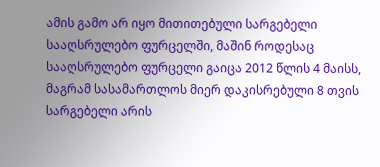ამის გამო არ იყო მითითებული სარგებელი სააღსრულებო ფურცელში, მაშინ როდესაც სააღსრულებო ფურცელი გაიცა 2012 წლის 4 მაისს, მაგრამ სასამართლოს მიერ დაკისრებული 8 თვის სარგებელი არის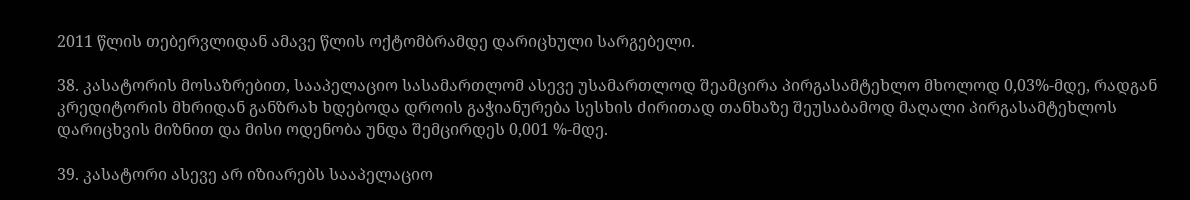2011 წლის თებერვლიდან ამავე წლის ოქტომბრამდე დარიცხული სარგებელი.

38. კასატორის მოსაზრებით, სააპელაციო სასამართლომ ასევე უსამართლოდ შეამცირა პირგასამტეხლო მხოლოდ 0,03%-მდე, რადგან კრედიტორის მხრიდან განზრახ ხდებოდა დროის გაჭიანურება სესხის ძირითად თანხაზე შეუსაბამოდ მაღალი პირგასამტეხლოს დარიცხვის მიზნით და მისი ოდენობა უნდა შემცირდეს 0,001 %-მდე.

39. კასატორი ასევე არ იზიარებს სააპელაციო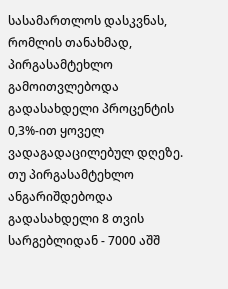სასამართლოს დასკვნას, რომლის თანახმად, პირგასამტეხლო გამოითვლებოდა გადასახდელი პროცენტის 0,3%-ით ყოველ ვადაგადაცილებულ დღეზე. თუ პირგასამტეხლო ანგარიშდებოდა გადასახდელი 8 თვის სარგებლიდან - 7000 აშშ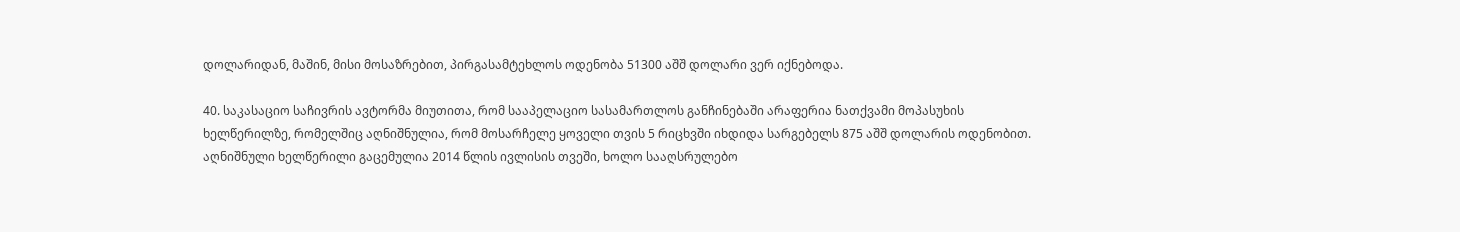დოლარიდან, მაშინ, მისი მოსაზრებით, პირგასამტეხლოს ოდენობა 51300 აშშ დოლარი ვერ იქნებოდა.

40. საკასაციო საჩივრის ავტორმა მიუთითა, რომ სააპელაციო სასამართლოს განჩინებაში არაფერია ნათქვამი მოპასუხის ხელწერილზე, რომელშიც აღნიშნულია, რომ მოსარჩელე ყოველი თვის 5 რიცხვში იხდიდა სარგებელს 875 აშშ დოლარის ოდენობით. აღნიშნული ხელწერილი გაცემულია 2014 წლის ივლისის თვეში, ხოლო სააღსრულებო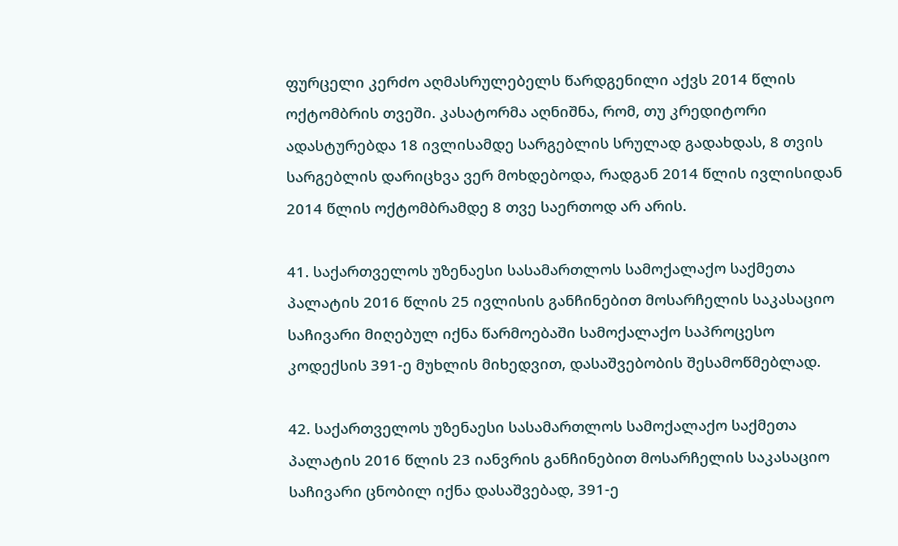ფურცელი კერძო აღმასრულებელს წარდგენილი აქვს 2014 წლის ოქტომბრის თვეში. კასატორმა აღნიშნა, რომ, თუ კრედიტორი ადასტურებდა 18 ივლისამდე სარგებლის სრულად გადახდას, 8 თვის სარგებლის დარიცხვა ვერ მოხდებოდა, რადგან 2014 წლის ივლისიდან 2014 წლის ოქტომბრამდე 8 თვე საერთოდ არ არის.

41. საქართველოს უზენაესი სასამართლოს სამოქალაქო საქმეთა პალატის 2016 წლის 25 ივლისის განჩინებით მოსარჩელის საკასაციო საჩივარი მიღებულ იქნა წარმოებაში სამოქალაქო საპროცესო კოდექსის 391-ე მუხლის მიხედვით, დასაშვებობის შესამოწმებლად.

42. საქართველოს უზენაესი სასამართლოს სამოქალაქო საქმეთა პალატის 2016 წლის 23 იანვრის განჩინებით მოსარჩელის საკასაციო საჩივარი ცნობილ იქნა დასაშვებად, 391-ე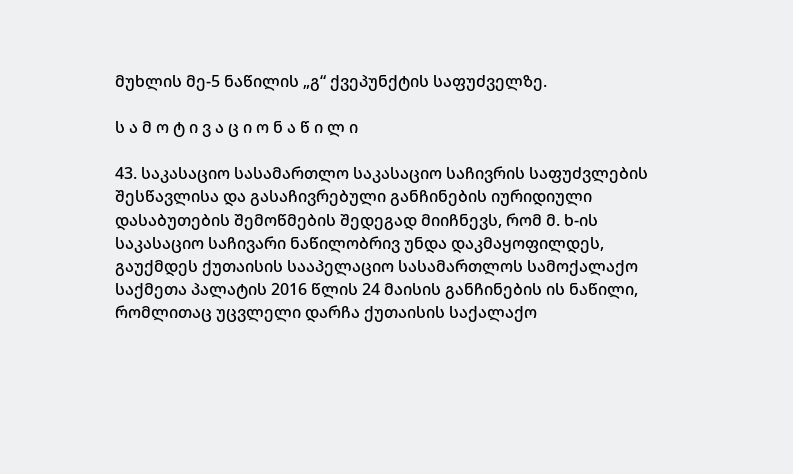მუხლის მე-5 ნაწილის „გ“ ქვეპუნქტის საფუძველზე.

ს ა მ ო ტ ი ვ ა ც ი ო ნ ა წ ი ლ ი

43. საკასაციო სასამართლო საკასაციო საჩივრის საფუძვლების შესწავლისა და გასაჩივრებული განჩინების იურიდიული დასაბუთების შემოწმების შედეგად მიიჩნევს, რომ მ. ხ-ის საკასაციო საჩივარი ნაწილობრივ უნდა დაკმაყოფილდეს, გაუქმდეს ქუთაისის სააპელაციო სასამართლოს სამოქალაქო საქმეთა პალატის 2016 წლის 24 მაისის განჩინების ის ნაწილი, რომლითაც უცვლელი დარჩა ქუთაისის საქალაქო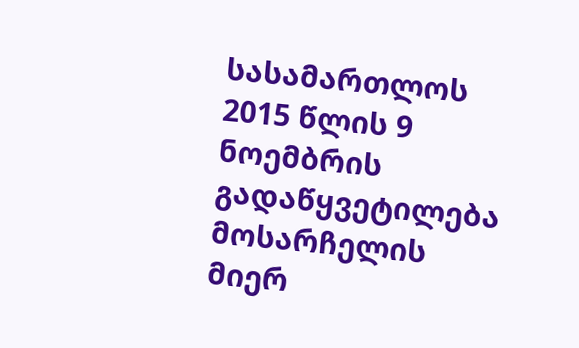სასამართლოს 2015 წლის 9 ნოემბრის გადაწყვეტილება მოსარჩელის მიერ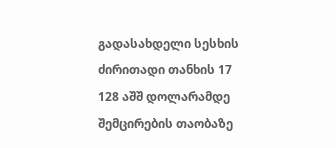გადასახდელი სესხის ძირითადი თანხის 17 128 აშშ დოლარამდე შემცირების თაობაზე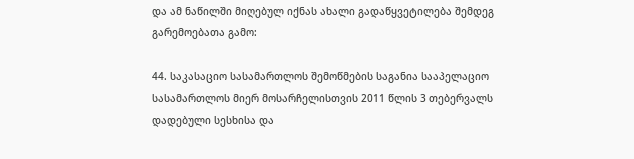და ამ ნაწილში მიღებულ იქნას ახალი გადაწყვეტილება შემდეგ გარემოებათა გამო:

44. საკასაციო სასამართლოს შემოწმების საგანია სააპელაციო სასამართლოს მიერ მოსარჩელისთვის 2011 წლის 3 თებერვალს დადებული სესხისა და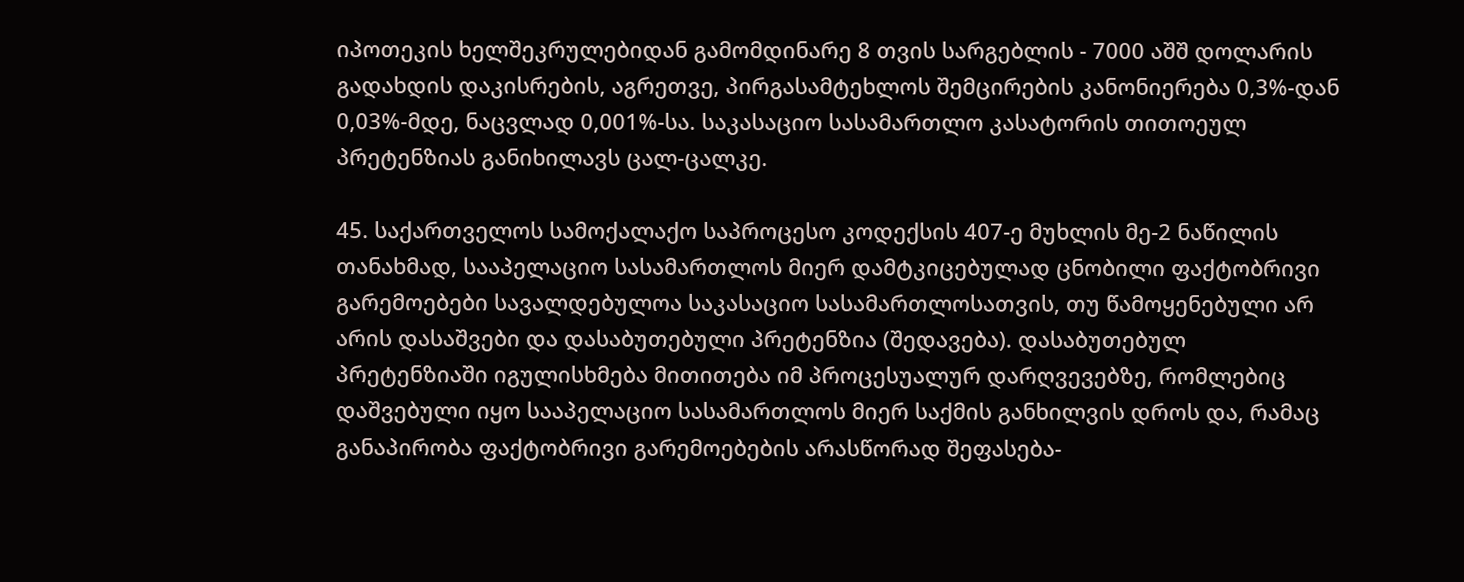იპოთეკის ხელშეკრულებიდან გამომდინარე 8 თვის სარგებლის - 7000 აშშ დოლარის გადახდის დაკისრების, აგრეთვე, პირგასამტეხლოს შემცირების კანონიერება 0,3%-დან 0,03%-მდე, ნაცვლად 0,001%-სა. საკასაციო სასამართლო კასატორის თითოეულ პრეტენზიას განიხილავს ცალ-ცალკე.

45. საქართველოს სამოქალაქო საპროცესო კოდექსის 407-ე მუხლის მე-2 ნაწილის თანახმად, სააპელაციო სასამართლოს მიერ დამტკიცებულად ცნობილი ფაქტობრივი გარემოებები სავალდებულოა საკასაციო სასამართლოსათვის, თუ წამოყენებული არ არის დასაშვები და დასაბუთებული პრეტენზია (შედავება). დასაბუთებულ პრეტენზიაში იგულისხმება მითითება იმ პროცესუალურ დარღვევებზე, რომლებიც დაშვებული იყო სააპელაციო სასამართლოს მიერ საქმის განხილვის დროს და, რამაც განაპირობა ფაქტობრივი გარემოებების არასწორად შეფასება-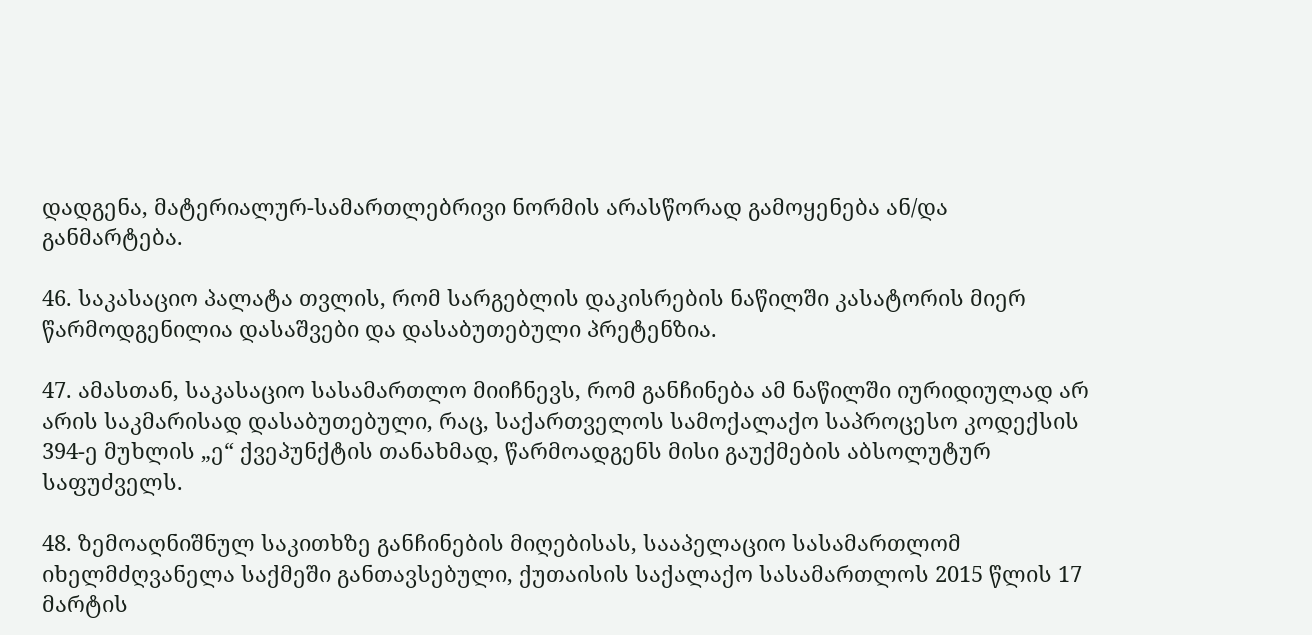დადგენა, მატერიალურ-სამართლებრივი ნორმის არასწორად გამოყენება ან/და განმარტება.

46. საკასაციო პალატა თვლის, რომ სარგებლის დაკისრების ნაწილში კასატორის მიერ წარმოდგენილია დასაშვები და დასაბუთებული პრეტენზია.

47. ამასთან, საკასაციო სასამართლო მიიჩნევს, რომ განჩინება ამ ნაწილში იურიდიულად არ არის საკმარისად დასაბუთებული, რაც, საქართველოს სამოქალაქო საპროცესო კოდექსის 394-ე მუხლის „ე“ ქვეპუნქტის თანახმად, წარმოადგენს მისი გაუქმების აბსოლუტურ საფუძველს.

48. ზემოაღნიშნულ საკითხზე განჩინების მიღებისას, სააპელაციო სასამართლომ იხელმძღვანელა საქმეში განთავსებული, ქუთაისის საქალაქო სასამართლოს 2015 წლის 17 მარტის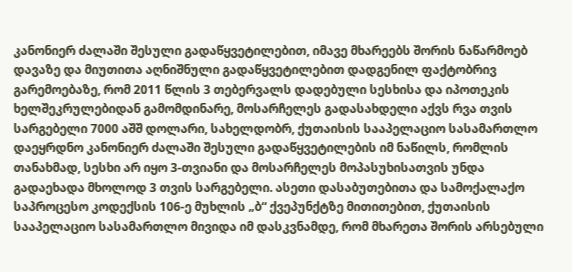კანონიერ ძალაში შესული გადაწყვეტილებით, იმავე მხარეებს შორის ნაწარმოებ დავაზე და მიუთითა აღნიშნული გადაწყვეტილებით დადგენილ ფაქტობრივ გარემოებაზე, რომ 2011 წლის 3 თებერვალს დადებული სესხისა და იპოთეკის ხელშეკრულებიდან გამომდინარე, მოსარჩელეს გადასახდელი აქვს რვა თვის სარგებელი 7000 აშშ დოლარი, სახელდობრ, ქუთაისის სააპელაციო სასამართლო დაეყრდნო კანონიერ ძალაში შესული გადაწყვეტილების იმ ნაწილს, რომლის თანახმად, სესხი არ იყო 3-თვიანი და მოსარჩელეს მოპასუხისათვის უნდა გადაეხადა მხოლოდ 3 თვის სარგებელი. ასეთი დასაბუთებითა და სამოქალაქო საპროცესო კოდექსის 106-ე მუხლის „ბ“ ქვეპუნქტზე მითითებით, ქუთაისის სააპელაციო სასამართლო მივიდა იმ დასკვნამდე, რომ მხარეთა შორის არსებული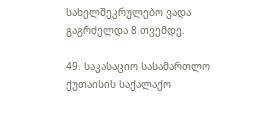სახელშეკრულებო ვადა გაგრძელდა 8 თვემდე.

49. საკასაციო სასამართლო ქუთაისის საქალაქო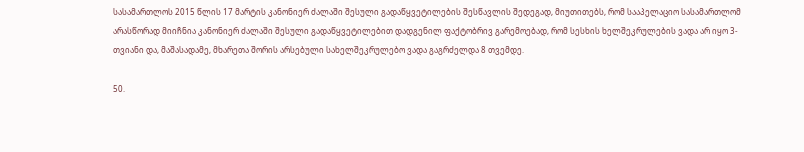სასამართლოს 2015 წლის 17 მარტის კანონიერ ძალაში შესული გადაწყვეტილების შესწავლის შედეგად, მიუთითებს, რომ სააპელაციო სასამართლომ არასწორად მიიჩნია კანონიერ ძალაში შესული გადაწყვეტილებით დადგენილ ფაქტობრივ გარემოებად, რომ სესხის ხელშეკრულების ვადა არ იყო 3-თვიანი და, მაშასადამე, მხარეთა შორის არსებული სახელშეკრულებო ვადა გაგრძელდა 8 თვემდე.

50.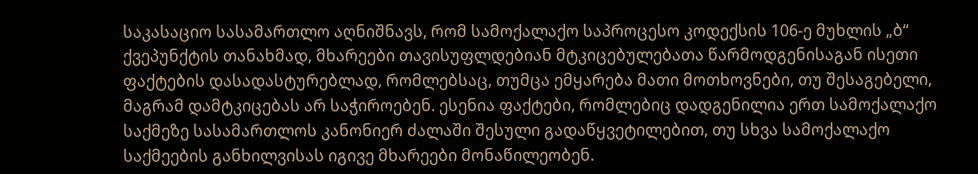საკასაციო სასამართლო აღნიშნავს, რომ სამოქალაქო საპროცესო კოდექსის 106-ე მუხლის „ბ“ ქვეპუნქტის თანახმად, მხარეები თავისუფლდებიან მტკიცებულებათა წარმოდგენისაგან ისეთი ფაქტების დასადასტურებლად, რომლებსაც, თუმცა ემყარება მათი მოთხოვნები, თუ შესაგებელი, მაგრამ დამტკიცებას არ საჭიროებენ. ესენია ფაქტები, რომლებიც დადგენილია ერთ სამოქალაქო საქმეზე სასამართლოს კანონიერ ძალაში შესული გადაწყვეტილებით, თუ სხვა სამოქალაქო საქმეების განხილვისას იგივე მხარეები მონაწილეობენ.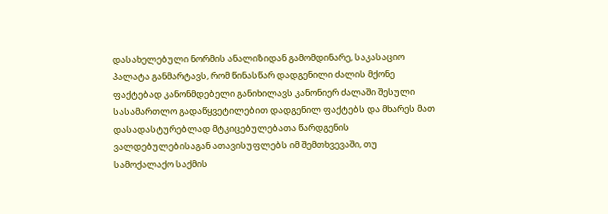დასახელებული ნორმის ანალიზიდან გამომდინარე, საკასაციო პალატა განმარტავს, რომ წინასწარ დადგენილი ძალის მქონე ფაქტებად კანონმდებელი განიხილავს კანონიერ ძალაში შესული სასამართლო გადაწყვეტილებით დადგენილ ფაქტებს და მხარეს მათ დასადასტურებლად მტკიცებულებათა წარდგენის ვალდებულებისაგან ათავისუფლებს იმ შემთხვევაში, თუ სამოქალაქო საქმის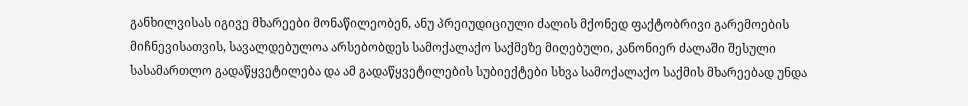განხილვისას იგივე მხარეები მონაწილეობენ, ანუ პრეიუდიციული ძალის მქონედ ფაქტობრივი გარემოების მიჩნევისათვის, სავალდებულოა არსებობდეს სამოქალაქო საქმეზე მიღებული, კანონიერ ძალაში შესული სასამართლო გადაწყვეტილება და ამ გადაწყვეტილების სუბიექტები სხვა სამოქალაქო საქმის მხარეებად უნდა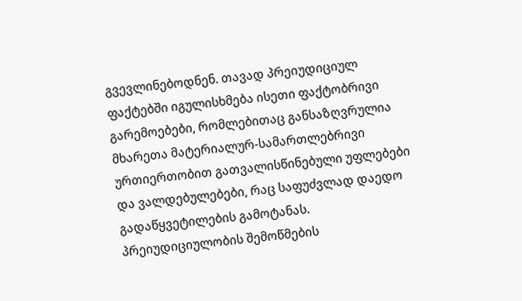გვევლინებოდნენ. თავად პრეიუდიციულ ფაქტებში იგულისხმება ისეთი ფაქტობრივი გარემოებები, რომლებითაც განსაზღვრულია მხარეთა მატერიალურ-სამართლებრივი ურთიერთობით გათვალისწინებული უფლებები და ვალდებულებები, რაც საფუძვლად დაედო გადაწყვეტილების გამოტანას. პრეიუდიციულობის შემოწმების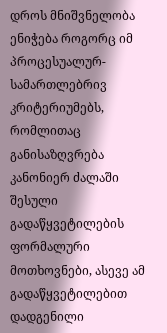დროს მნიშვნელობა ენიჭება როგორც იმ პროცესუალურ-სამართლებრივ კრიტერიუმებს, რომლითაც განისაზღვრება კანონიერ ძალაში შესული გადაწყვეტილების ფორმალური მოთხოვნები, ასევე ამ გადაწყვეტილებით დადგენილი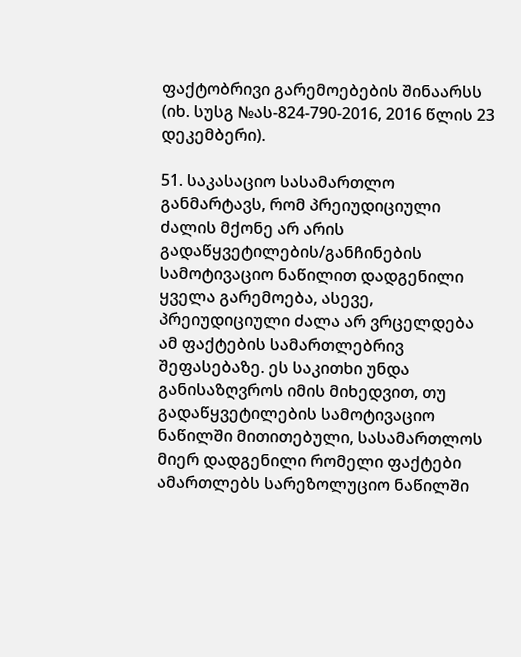ფაქტობრივი გარემოებების შინაარსს (იხ. სუსგ №ას-824-790-2016, 2016 წლის 23 დეკემბერი).

51. საკასაციო სასამართლო განმარტავს, რომ პრეიუდიციული ძალის მქონე არ არის გადაწყვეტილების/განჩინების სამოტივაციო ნაწილით დადგენილი ყველა გარემოება, ასევე, პრეიუდიციული ძალა არ ვრცელდება ამ ფაქტების სამართლებრივ შეფასებაზე. ეს საკითხი უნდა განისაზღვროს იმის მიხედვით, თუ გადაწყვეტილების სამოტივაციო ნაწილში მითითებული, სასამართლოს მიერ დადგენილი რომელი ფაქტები ამართლებს სარეზოლუციო ნაწილში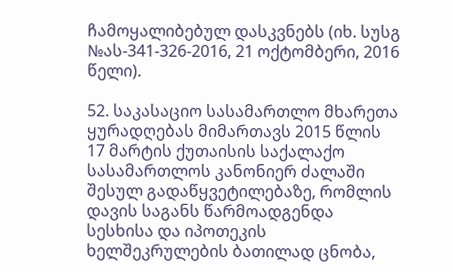ჩამოყალიბებულ დასკვნებს (იხ. სუსგ №ას-341-326-2016, 21 ოქტომბერი, 2016 წელი).

52. საკასაციო სასამართლო მხარეთა ყურადღებას მიმართავს 2015 წლის 17 მარტის ქუთაისის საქალაქო სასამართლოს კანონიერ ძალაში შესულ გადაწყვეტილებაზე, რომლის დავის საგანს წარმოადგენდა სესხისა და იპოთეკის ხელშეკრულების ბათილად ცნობა,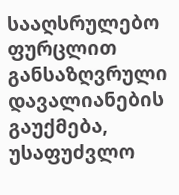სააღსრულებო ფურცლით განსაზღვრული დავალიანების გაუქმება, უსაფუძვლო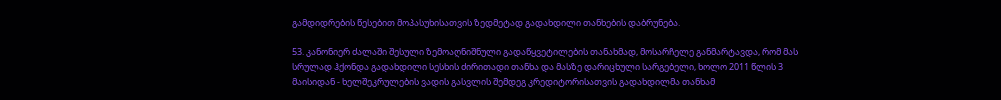გამდიდრების წესებით მოპასუხისათვის ზედმეტად გადახდილი თანხების დაბრუნება.

53. კანონიერ ძალაში შესული ზემოაღნიშნული გადაწყვეტილების თანახმად, მოსარჩელე განმარტავდა, რომ მას სრულად ჰქონდა გადახდილი სესხის ძირითადი თანხა და მასზე დარიცხული სარგებელი, ხოლო 2011 წლის 3 მაისიდან - ხელშეკრულების ვადის გასვლის შემდეგ კრედიტორისათვის გადახდილმა თანხამ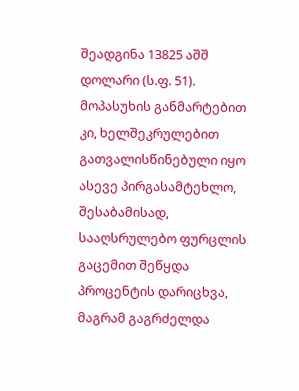შეადგინა 13825 აშშ დოლარი (ს.ფ. 51). მოპასუხის განმარტებით კი, ხელშეკრულებით გათვალისწინებული იყო ასევე პირგასამტეხლო, შესაბამისად, სააღსრულებო ფურცლის გაცემით შეწყდა პროცენტის დარიცხვა, მაგრამ გაგრძელდა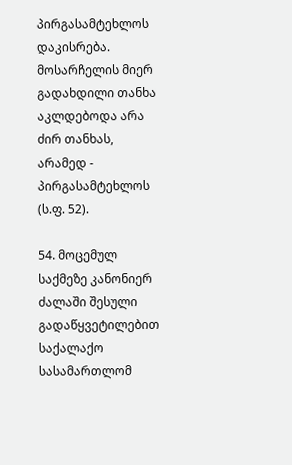პირგასამტეხლოს დაკისრება. მოსარჩელის მიერ გადახდილი თანხა აკლდებოდა არა ძირ თანხას, არამედ - პირგასამტეხლოს (ს.ფ. 52).

54. მოცემულ საქმეზე კანონიერ ძალაში შესული გადაწყვეტილებით საქალაქო სასამართლომ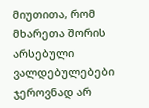მიუთითა, რომ მხარეთა შორის არსებული ვალდებულებები ჯეროვნად არ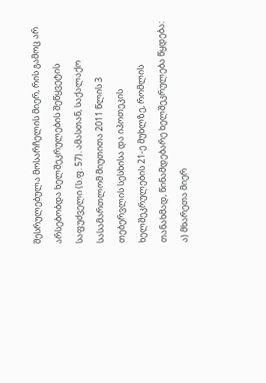შესრულებულა მოსარჩელის მიერ, რის გამოც არ არსებობდა ხელშეკრულების შეწყვეტის საფუძველი (ს.ფ. 57). ამასთან, საქალაქო სასამართლომ მიუთითა 2011 წლის 3 თებერვლის სესხისა და იპოთეკის ხელშეკრულების 21-ე მუხლზე, რომლის თანახმად, წინამდებარე ხელშეკრულება წყდება: ა) მხარეთა მიერ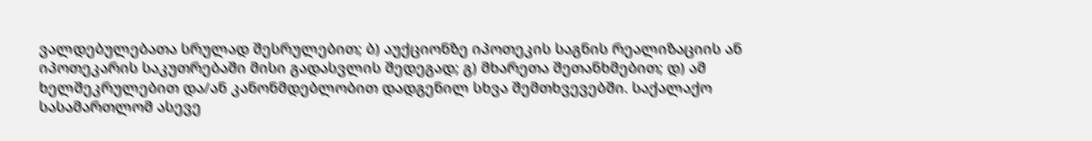ვალდებულებათა სრულად შესრულებით; ბ) აუქციონზე იპოთეკის საგნის რეალიზაციის ან იპოთეკარის საკუთრებაში მისი გადასვლის შედეგად; გ) მხარეთა შეთანხმებით; დ) ამ ხელშეკრულებით და/ან კანონმდებლობით დადგენილ სხვა შემთხვევებში. საქალაქო სასამართლომ ასევე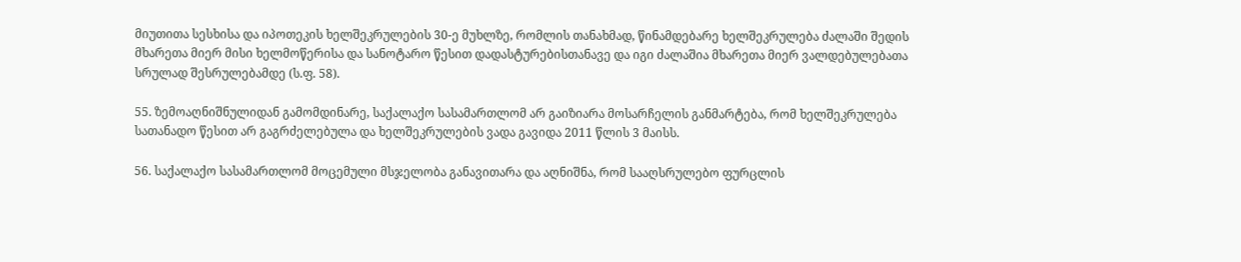მიუთითა სესხისა და იპოთეკის ხელშეკრულების 30-ე მუხლზე, რომლის თანახმად, წინამდებარე ხელშეკრულება ძალაში შედის მხარეთა მიერ მისი ხელმოწერისა და სანოტარო წესით დადასტურებისთანავე და იგი ძალაშია მხარეთა მიერ ვალდებულებათა სრულად შესრულებამდე (ს.ფ. 58).

55. ზემოაღნიშნულიდან გამომდინარე, საქალაქო სასამართლომ არ გაიზიარა მოსარჩელის განმარტება, რომ ხელშეკრულება სათანადო წესით არ გაგრძელებულა და ხელშეკრულების ვადა გავიდა 2011 წლის 3 მაისს.

56. საქალაქო სასამართლომ მოცემული მსჯელობა განავითარა და აღნიშნა, რომ სააღსრულებო ფურცლის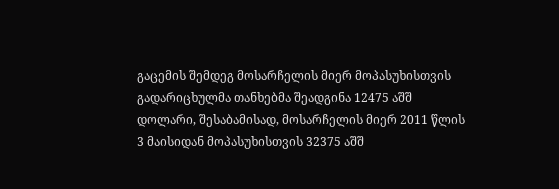გაცემის შემდეგ მოსარჩელის მიერ მოპასუხისთვის გადარიცხულმა თანხებმა შეადგინა 12475 აშშ დოლარი, შესაბამისად, მოსარჩელის მიერ 2011 წლის 3 მაისიდან მოპასუხისთვის 32375 აშშ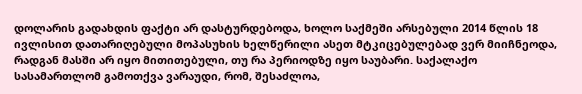დოლარის გადახდის ფაქტი არ დასტურდებოდა, ხოლო საქმეში არსებული 2014 წლის 18 ივლისით დათარიღებული მოპასუხის ხელწერილი ასეთ მტკიცებულებად ვერ მიიჩნეოდა, რადგან მასში არ იყო მითითებული, თუ რა პერიოდზე იყო საუბარი. საქალაქო სასამართლომ გამოთქვა ვარაუდი, რომ, შესაძლოა,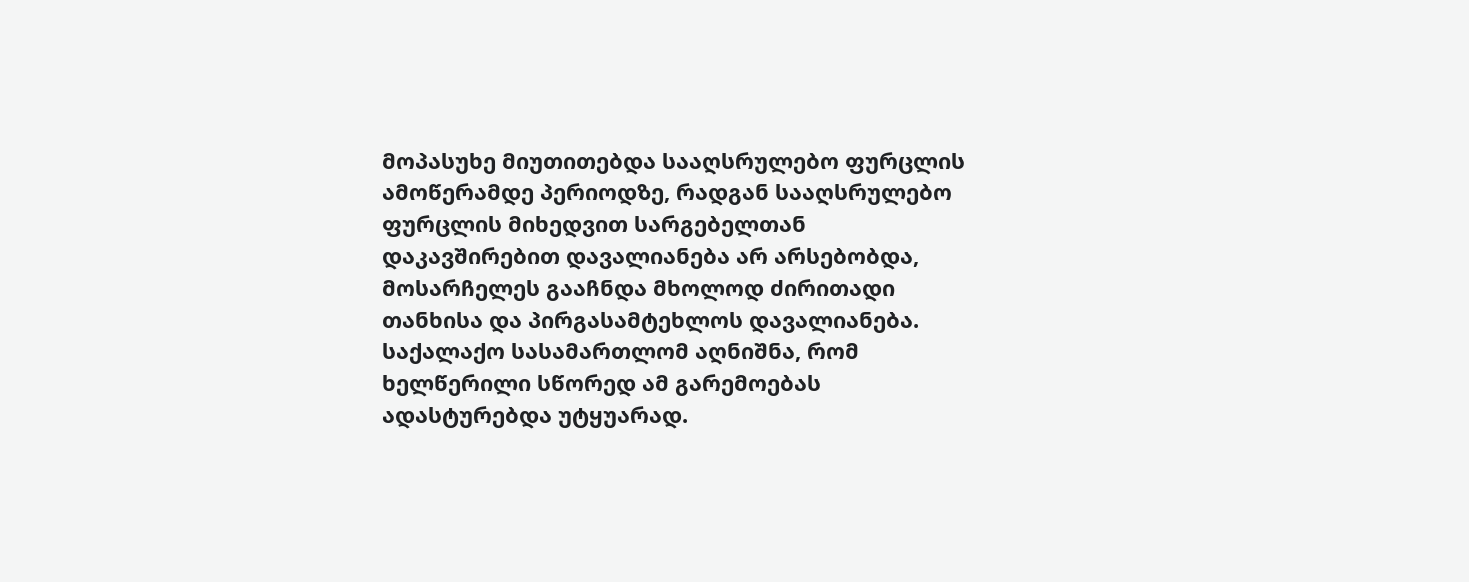მოპასუხე მიუთითებდა სააღსრულებო ფურცლის ამოწერამდე პერიოდზე, რადგან სააღსრულებო ფურცლის მიხედვით სარგებელთან დაკავშირებით დავალიანება არ არსებობდა, მოსარჩელეს გააჩნდა მხოლოდ ძირითადი თანხისა და პირგასამტეხლოს დავალიანება. საქალაქო სასამართლომ აღნიშნა, რომ ხელწერილი სწორედ ამ გარემოებას ადასტურებდა უტყუარად.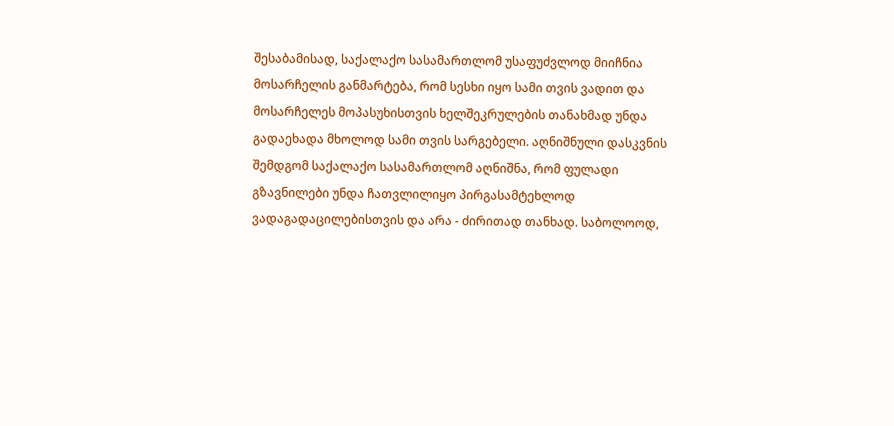შესაბამისად, საქალაქო სასამართლომ უსაფუძვლოდ მიიჩნია მოსარჩელის განმარტება, რომ სესხი იყო სამი თვის ვადით და მოსარჩელეს მოპასუხისთვის ხელშეკრულების თანახმად უნდა გადაეხადა მხოლოდ სამი თვის სარგებელი. აღნიშნული დასკვნის შემდგომ საქალაქო სასამართლომ აღნიშნა, რომ ფულადი გზავნილები უნდა ჩათვლილიყო პირგასამტეხლოდ ვადაგადაცილებისთვის და არა - ძირითად თანხად. საბოლოოდ,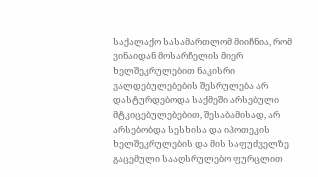საქალაქო სასამართლომ მიიჩნია, რომ ვინაიდან მოსარჩელის მიერ ხელშეკრულებით ნაკისრი ვალდებულებების შესრულება არ დასტურდებოდა საქმეში არსებული მტკიცებულებებით, შესაბამისად, არ არსებობდა სესხისა და იპოთეკის ხელშეკრულების და მის საფუძველზე გაცემული სააღსრულებო ფურცლით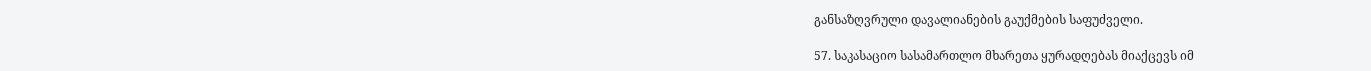განსაზღვრული დავალიანების გაუქმების საფუძველი.

57. საკასაციო სასამართლო მხარეთა ყურადღებას მიაქცევს იმ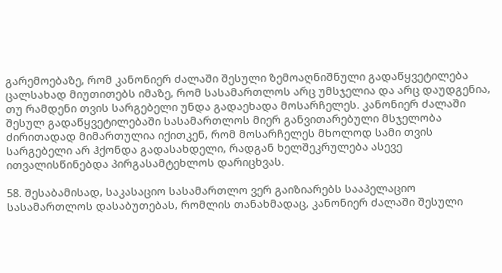გარემოებაზე, რომ კანონიერ ძალაში შესული ზემოაღნიშნული გადაწყვეტილება ცალსახად მიუთითებს იმაზე, რომ სასამართლოს არც უმსჯელია და არც დაუდგენია, თუ რამდენი თვის სარგებელი უნდა გადაეხადა მოსარჩელეს. კანონიერ ძალაში შესულ გადაწყვეტილებაში სასამართლოს მიერ განვითარებული მსჯელობა ძირითადად მიმართულია იქითკენ, რომ მოსარჩელეს მხოლოდ სამი თვის სარგებელი არ ჰქონდა გადასახდელი, რადგან ხელშეკრულება ასევე ითვალისწინებდა პირგასამტეხლოს დარიცხვას.

58. შესაბამისად, საკასაციო სასამართლო ვერ გაიზიარებს სააპელაციო სასამართლოს დასაბუთებას, რომლის თანახმადაც, კანონიერ ძალაში შესული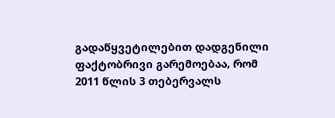გადაწყვეტილებით დადგენილი ფაქტობრივი გარემოებაა, რომ 2011 წლის 3 თებერვალს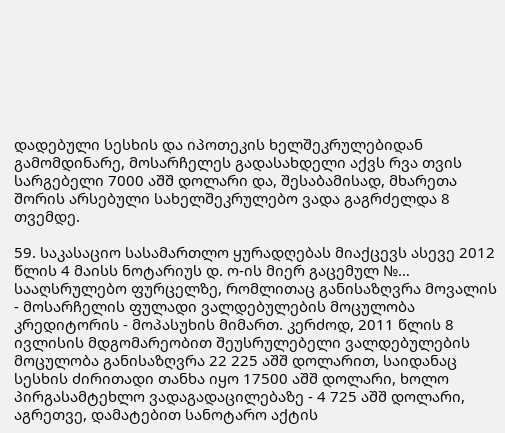დადებული სესხის და იპოთეკის ხელშეკრულებიდან გამომდინარე, მოსარჩელეს გადასახდელი აქვს რვა თვის სარგებელი 7000 აშშ დოლარი და, შესაბამისად, მხარეთა შორის არსებული სახელშეკრულებო ვადა გაგრძელდა 8 თვემდე.

59. საკასაციო სასამართლო ყურადღებას მიაქცევს ასევე 2012 წლის 4 მაისს ნოტარიუს დ. ო-ის მიერ გაცემულ №… სააღსრულებო ფურცელზე, რომლითაც განისაზღვრა მოვალის - მოსარჩელის ფულადი ვალდებულების მოცულობა კრედიტორის - მოპასუხის მიმართ. კერძოდ, 2011 წლის 8 ივლისის მდგომარეობით შეუსრულებელი ვალდებულების მოცულობა განისაზღვრა 22 225 აშშ დოლარით, საიდანაც სესხის ძირითადი თანხა იყო 17500 აშშ დოლარი, ხოლო პირგასამტეხლო ვადაგადაცილებაზე - 4 725 აშშ დოლარი, აგრეთვე, დამატებით სანოტარო აქტის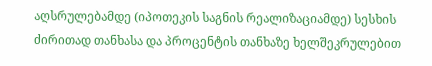აღსრულებამდე (იპოთეკის საგნის რეალიზაციამდე) სესხის ძირითად თანხასა და პროცენტის თანხაზე ხელშეკრულებით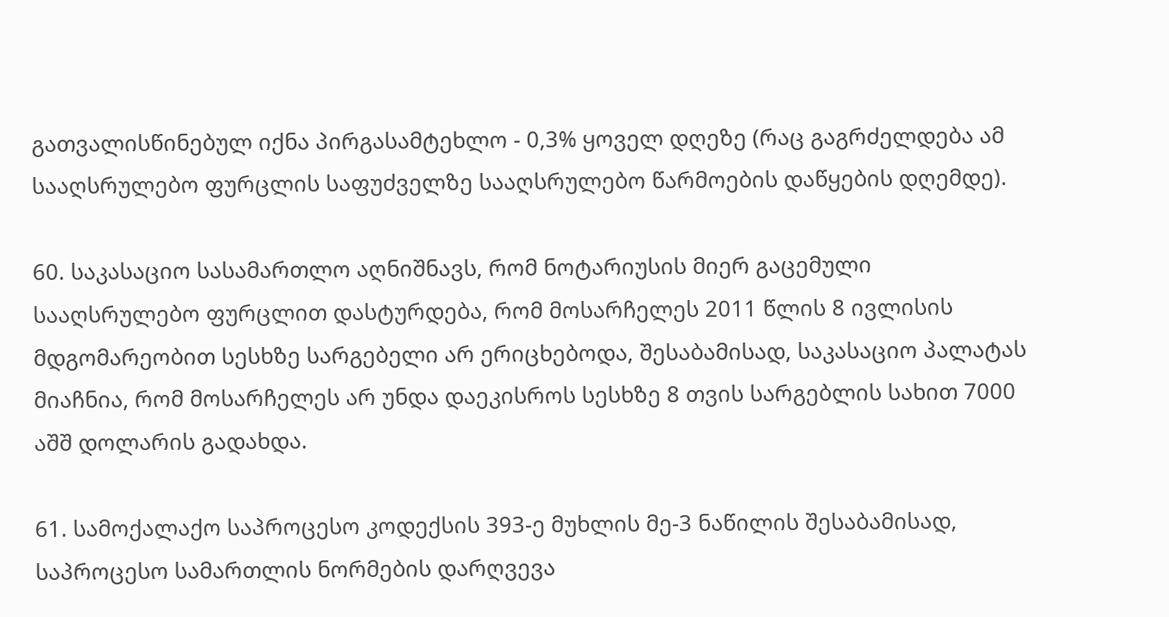გათვალისწინებულ იქნა პირგასამტეხლო - 0,3% ყოველ დღეზე (რაც გაგრძელდება ამ სააღსრულებო ფურცლის საფუძველზე სააღსრულებო წარმოების დაწყების დღემდე).

60. საკასაციო სასამართლო აღნიშნავს, რომ ნოტარიუსის მიერ გაცემული სააღსრულებო ფურცლით დასტურდება, რომ მოსარჩელეს 2011 წლის 8 ივლისის მდგომარეობით სესხზე სარგებელი არ ერიცხებოდა, შესაბამისად, საკასაციო პალატას მიაჩნია, რომ მოსარჩელეს არ უნდა დაეკისროს სესხზე 8 თვის სარგებლის სახით 7000 აშშ დოლარის გადახდა.

61. სამოქალაქო საპროცესო კოდექსის 393-ე მუხლის მე-3 ნაწილის შესაბამისად, საპროცესო სამართლის ნორმების დარღვევა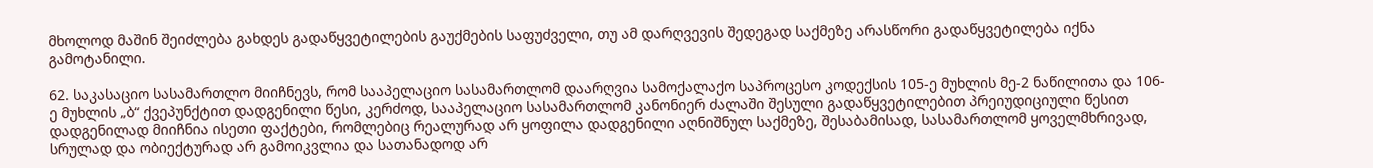მხოლოდ მაშინ შეიძლება გახდეს გადაწყვეტილების გაუქმების საფუძველი, თუ ამ დარღვევის შედეგად საქმეზე არასწორი გადაწყვეტილება იქნა გამოტანილი.

62. საკასაციო სასამართლო მიიჩნევს, რომ სააპელაციო სასამართლომ დაარღვია სამოქალაქო საპროცესო კოდექსის 105-ე მუხლის მე-2 ნაწილითა და 106-ე მუხლის „ბ“ ქვეპუნქტით დადგენილი წესი, კერძოდ, სააპელაციო სასამართლომ კანონიერ ძალაში შესული გადაწყვეტილებით პრეიუდიციული წესით დადგენილად მიიჩნია ისეთი ფაქტები, რომლებიც რეალურად არ ყოფილა დადგენილი აღნიშნულ საქმეზე, შესაბამისად, სასამართლომ ყოველმხრივად, სრულად და ობიექტურად არ გამოიკვლია და სათანადოდ არ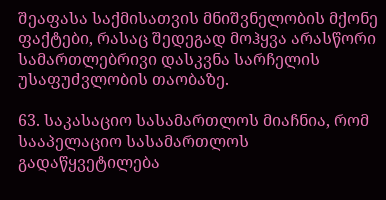შეაფასა საქმისათვის მნიშვნელობის მქონე ფაქტები, რასაც შედეგად მოჰყვა არასწორი სამართლებრივი დასკვნა სარჩელის უსაფუძვლობის თაობაზე.

63. საკასაციო სასამართლოს მიაჩნია, რომ სააპელაციო სასამართლოს გადაწყვეტილება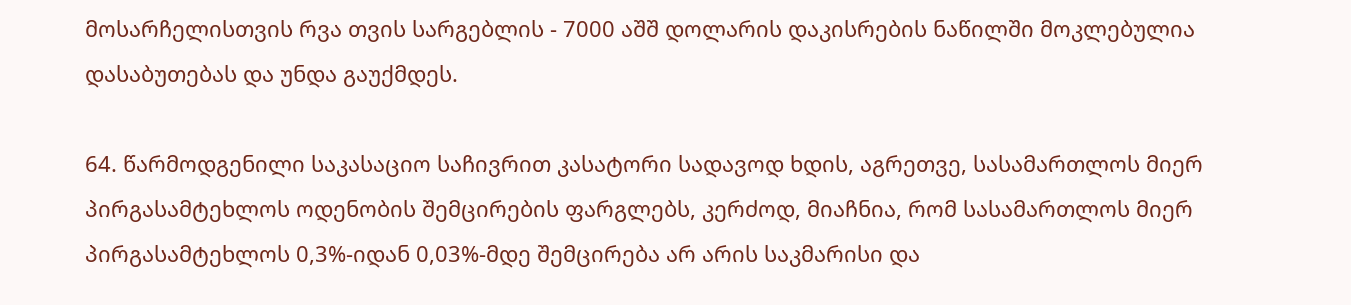მოსარჩელისთვის რვა თვის სარგებლის - 7000 აშშ დოლარის დაკისრების ნაწილში მოკლებულია დასაბუთებას და უნდა გაუქმდეს.

64. წარმოდგენილი საკასაციო საჩივრით კასატორი სადავოდ ხდის, აგრეთვე, სასამართლოს მიერ პირგასამტეხლოს ოდენობის შემცირების ფარგლებს, კერძოდ, მიაჩნია, რომ სასამართლოს მიერ პირგასამტეხლოს 0,3%-იდან 0,03%-მდე შემცირება არ არის საკმარისი და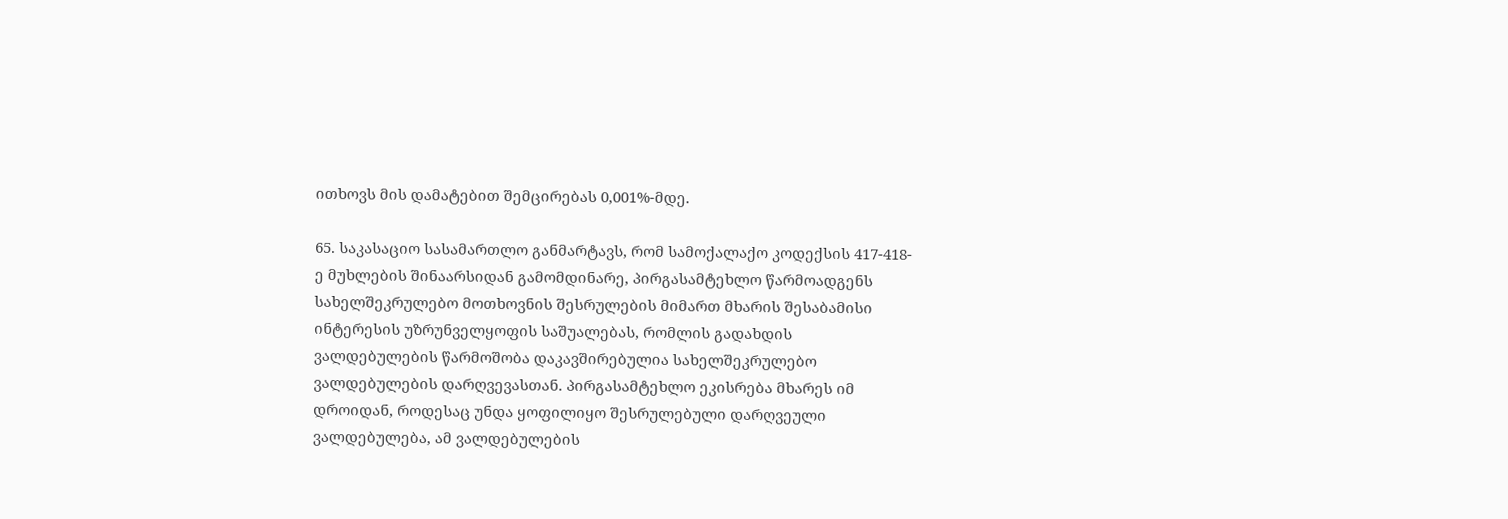ითხოვს მის დამატებით შემცირებას 0,001%-მდე.

65. საკასაციო სასამართლო განმარტავს, რომ სამოქალაქო კოდექსის 417-418-ე მუხლების შინაარსიდან გამომდინარე, პირგასამტეხლო წარმოადგენს სახელშეკრულებო მოთხოვნის შესრულების მიმართ მხარის შესაბამისი ინტერესის უზრუნველყოფის საშუალებას, რომლის გადახდის ვალდებულების წარმოშობა დაკავშირებულია სახელშეკრულებო ვალდებულების დარღვევასთან. პირგასამტეხლო ეკისრება მხარეს იმ დროიდან, როდესაც უნდა ყოფილიყო შესრულებული დარღვეული ვალდებულება, ამ ვალდებულების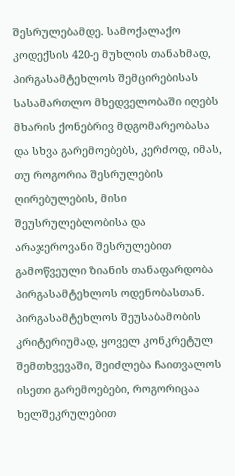შესრულებამდე. სამოქალაქო კოდექსის 420-ე მუხლის თანახმად, პირგასამტეხლოს შემცირებისას სასამართლო მხედველობაში იღებს მხარის ქონებრივ მდგომარეობასა და სხვა გარემოებებს, კერძოდ, იმას, თუ როგორია შესრულების ღირებულების, მისი შეუსრულებლობისა და არაჯეროვანი შესრულებით გამოწვეული ზიანის თანაფარდობა პირგასამტეხლოს ოდენობასთან. პირგასამტეხლოს შეუსაბამობის კრიტერიუმად, ყოველ კონკრეტულ შემთხვევაში, შეიძლება ჩაითვალოს ისეთი გარემოებები, როგორიცაა ხელშეკრულებით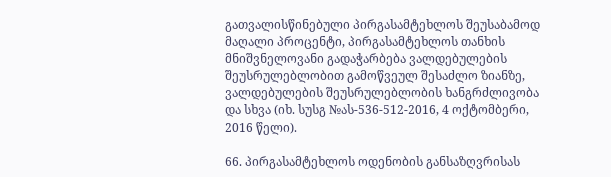გათვალისწინებული პირგასამტეხლოს შეუსაბამოდ მაღალი პროცენტი, პირგასამტეხლოს თანხის მნიშვნელოვანი გადაჭარბება ვალდებულების შეუსრულებლობით გამოწვეულ შესაძლო ზიანზე, ვალდებულების შეუსრულებლობის ხანგრძლივობა და სხვა (იხ. სუსგ №ას-536-512-2016, 4 ოქტომბერი, 2016 წელი).

66. პირგასამტეხლოს ოდენობის განსაზღვრისას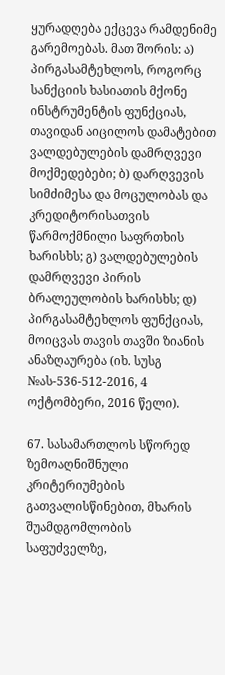ყურადღება ექცევა რამდენიმე გარემოებას. მათ შორის: ა) პირგასამტეხლოს, როგორც სანქციის ხასიათის მქონე ინსტრუმენტის ფუნქციას, თავიდან აიცილოს დამატებით ვალდებულების დამრღვევი მოქმედებები; ბ) დარღვევის სიმძიმესა და მოცულობას და კრედიტორისათვის წარმოქმნილი საფრთხის ხარისხს; გ) ვალდებულების დამრღვევი პირის ბრალეულობის ხარისხს; დ) პირგასამტეხლოს ფუნქციას, მოიცვას თავის თავში ზიანის ანაზღაურება (იხ. სუსგ №ას-536-512-2016, 4 ოქტომბერი, 2016 წელი).

67. სასამართლოს სწორედ ზემოაღნიშნული კრიტერიუმების გათვალისწინებით, მხარის შუამდგომლობის საფუძველზე,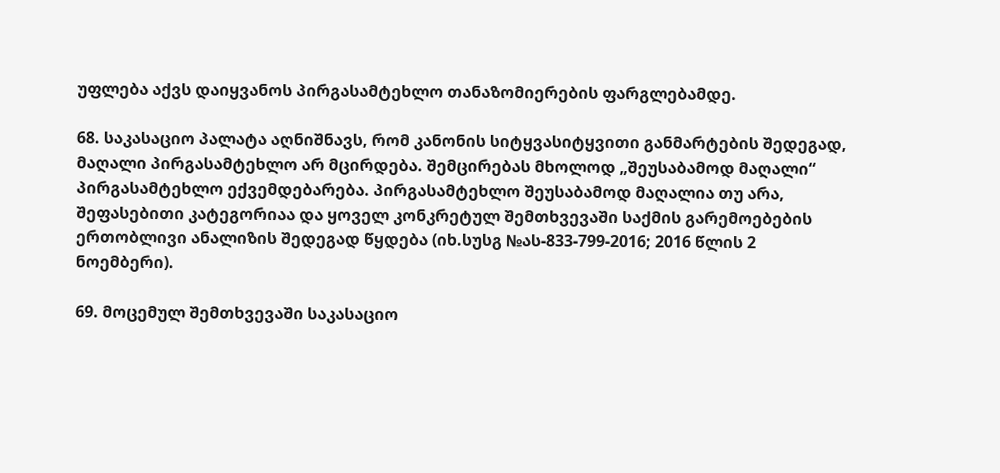უფლება აქვს დაიყვანოს პირგასამტეხლო თანაზომიერების ფარგლებამდე.

68. საკასაციო პალატა აღნიშნავს, რომ კანონის სიტყვასიტყვითი განმარტების შედეგად, მაღალი პირგასამტეხლო არ მცირდება. შემცირებას მხოლოდ „შეუსაბამოდ მაღალი“ პირგასამტეხლო ექვემდებარება. პირგასამტეხლო შეუსაბამოდ მაღალია თუ არა, შეფასებითი კატეგორიაა და ყოველ კონკრეტულ შემთხვევაში საქმის გარემოებების ერთობლივი ანალიზის შედეგად წყდება (იხ.სუსგ №ას-833-799-2016; 2016 წლის 2 ნოემბერი).

69. მოცემულ შემთხვევაში საკასაციო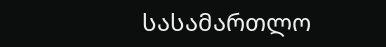სასამართლო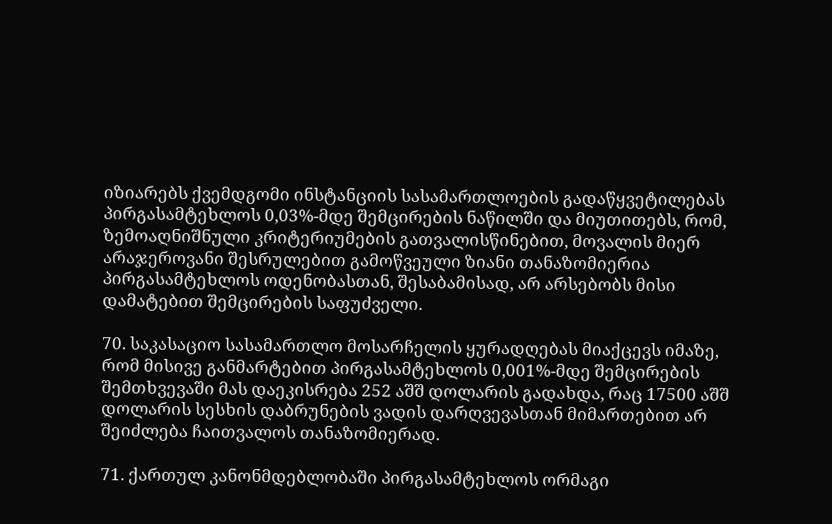იზიარებს ქვემდგომი ინსტანციის სასამართლოების გადაწყვეტილებას პირგასამტეხლოს 0,03%-მდე შემცირების ნაწილში და მიუთითებს, რომ, ზემოაღნიშნული კრიტერიუმების გათვალისწინებით, მოვალის მიერ არაჯეროვანი შესრულებით გამოწვეული ზიანი თანაზომიერია პირგასამტეხლოს ოდენობასთან, შესაბამისად, არ არსებობს მისი დამატებით შემცირების საფუძველი.

70. საკასაციო სასამართლო მოსარჩელის ყურადღებას მიაქცევს იმაზე, რომ მისივე განმარტებით პირგასამტეხლოს 0,001%-მდე შემცირების შემთხვევაში მას დაეკისრება 252 აშშ დოლარის გადახდა, რაც 17500 აშშ დოლარის სესხის დაბრუნების ვადის დარღვევასთან მიმართებით არ შეიძლება ჩაითვალოს თანაზომიერად.

71. ქართულ კანონმდებლობაში პირგასამტეხლოს ორმაგი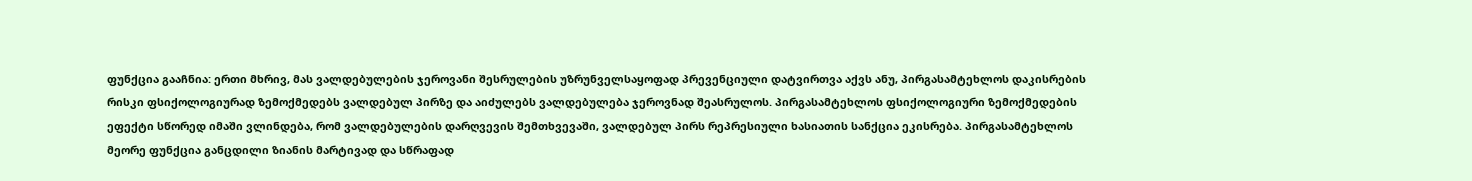ფუნქცია გააჩნია: ერთი მხრივ, მას ვალდებულების ჯეროვანი შესრულების უზრუნველსაყოფად პრევენციული დატვირთვა აქვს ანუ, პირგასამტეხლოს დაკისრების რისკი ფსიქოლოგიურად ზემოქმედებს ვალდებულ პირზე და აიძულებს ვალდებულება ჯეროვნად შეასრულოს. პირგასამტეხლოს ფსიქოლოგიური ზემოქმედების ეფექტი სწორედ იმაში ვლინდება, რომ ვალდებულების დარღვევის შემთხვევაში, ვალდებულ პირს რეპრესიული ხასიათის სანქცია ეკისრება. პირგასამტეხლოს მეორე ფუნქცია განცდილი ზიანის მარტივად და სწრაფად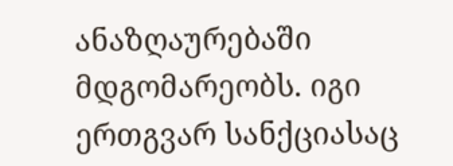ანაზღაურებაში მდგომარეობს. იგი ერთგვარ სანქციასაც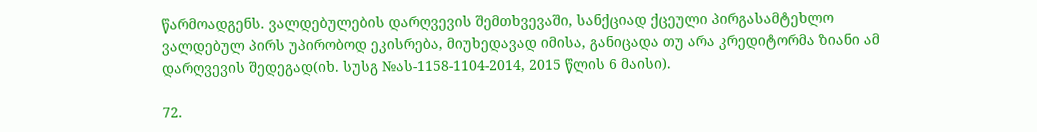წარმოადგენს. ვალდებულების დარღვევის შემთხვევაში, სანქციად ქცეული პირგასამტეხლო ვალდებულ პირს უპირობოდ ეკისრება, მიუხედავად იმისა, განიცადა თუ არა კრედიტორმა ზიანი ამ დარღვევის შედეგად(იხ. სუსგ №ას-1158-1104-2014, 2015 წლის 6 მაისი).

72.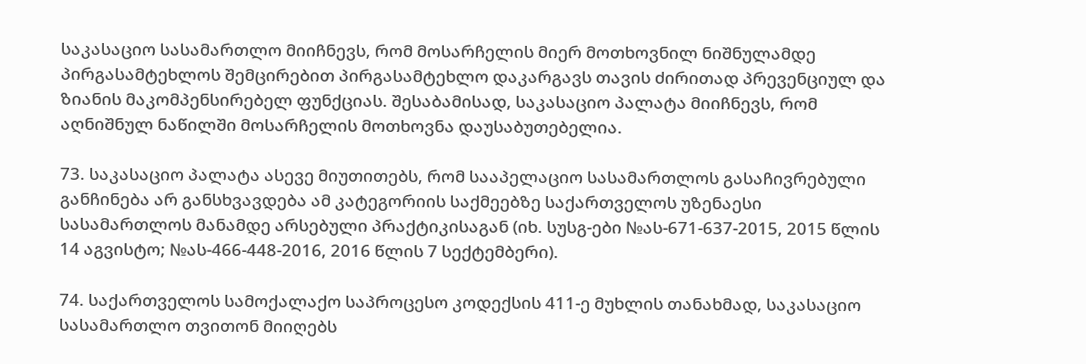საკასაციო სასამართლო მიიჩნევს, რომ მოსარჩელის მიერ მოთხოვნილ ნიშნულამდე პირგასამტეხლოს შემცირებით პირგასამტეხლო დაკარგავს თავის ძირითად პრევენციულ და ზიანის მაკომპენსირებელ ფუნქციას. შესაბამისად, საკასაციო პალატა მიიჩნევს, რომ აღნიშნულ ნაწილში მოსარჩელის მოთხოვნა დაუსაბუთებელია.

73. საკასაციო პალატა ასევე მიუთითებს, რომ სააპელაციო სასამართლოს გასაჩივრებული განჩინება არ განსხვავდება ამ კატეგორიის საქმეებზე საქართველოს უზენაესი სასამართლოს მანამდე არსებული პრაქტიკისაგან (იხ. სუსგ-ები №ას-671-637-2015, 2015 წლის 14 აგვისტო; №ას-466-448-2016, 2016 წლის 7 სექტემბერი).

74. საქართველოს სამოქალაქო საპროცესო კოდექსის 411-ე მუხლის თანახმად, საკასაციო სასამართლო თვითონ მიიღებს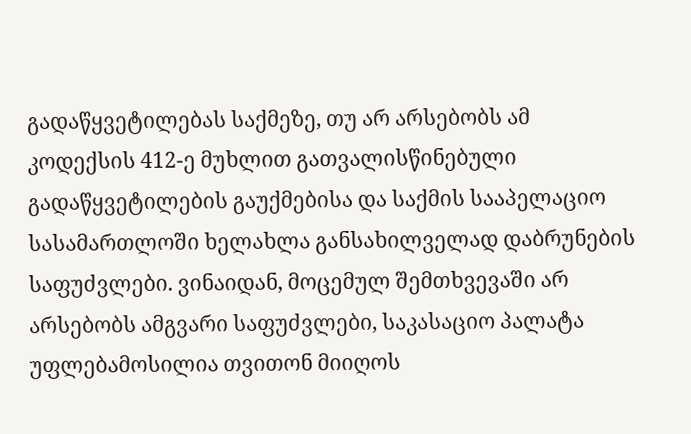გადაწყვეტილებას საქმეზე, თუ არ არსებობს ამ კოდექსის 412-ე მუხლით გათვალისწინებული გადაწყვეტილების გაუქმებისა და საქმის სააპელაციო სასამართლოში ხელახლა განსახილველად დაბრუნების საფუძვლები. ვინაიდან, მოცემულ შემთხვევაში არ არსებობს ამგვარი საფუძვლები, საკასაციო პალატა უფლებამოსილია თვითონ მიიღოს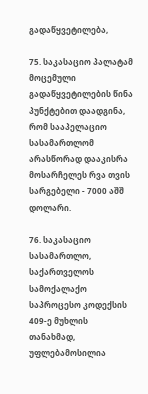გადაწყვეტილება,

75. საკასაციო პალატამ მოცემული გადაწყვეტილების წინა პუნქტებით დაადგინა, რომ სააპელაციო სასამართლომ არასწორად დააკისრა მოსარჩელეს რვა თვის სარგებელი - 7000 აშშ დოლარი.

76. საკასაციო სასამართლო, საქართველოს სამოქალაქო საპროცესო კოდექსის 409-ე მუხლის თანახმად, უფლებამოსილია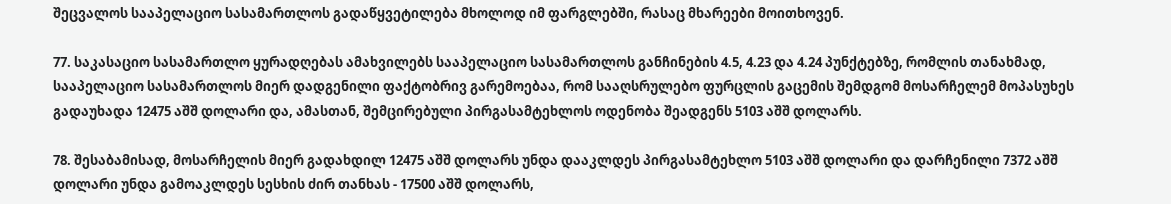შეცვალოს სააპელაციო სასამართლოს გადაწყვეტილება მხოლოდ იმ ფარგლებში, რასაც მხარეები მოითხოვენ.

77. საკასაციო სასამართლო ყურადღებას ამახვილებს სააპელაციო სასამართლოს განჩინების 4.5, 4.23 და 4.24 პუნქტებზე, რომლის თანახმად, სააპელაციო სასამართლოს მიერ დადგენილი ფაქტობრივ გარემოებაა, რომ სააღსრულებო ფურცლის გაცემის შემდგომ მოსარჩელემ მოპასუხეს გადაუხადა 12475 აშშ დოლარი და, ამასთან, შემცირებული პირგასამტეხლოს ოდენობა შეადგენს 5103 აშშ დოლარს.

78. შესაბამისად, მოსარჩელის მიერ გადახდილ 12475 აშშ დოლარს უნდა დააკლდეს პირგასამტეხლო 5103 აშშ დოლარი და დარჩენილი 7372 აშშ დოლარი უნდა გამოაკლდეს სესხის ძირ თანხას - 17500 აშშ დოლარს,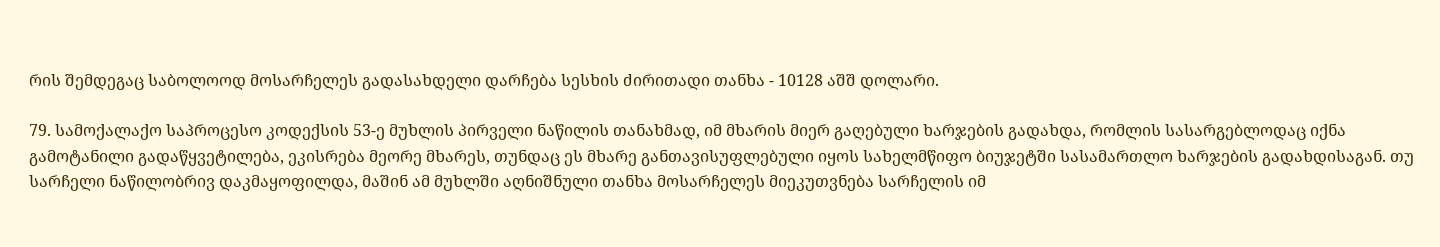რის შემდეგაც საბოლოოდ მოსარჩელეს გადასახდელი დარჩება სესხის ძირითადი თანხა - 10128 აშშ დოლარი.

79. სამოქალაქო საპროცესო კოდექსის 53-ე მუხლის პირველი ნაწილის თანახმად, იმ მხარის მიერ გაღებული ხარჯების გადახდა, რომლის სასარგებლოდაც იქნა გამოტანილი გადაწყვეტილება, ეკისრება მეორე მხარეს, თუნდაც ეს მხარე განთავისუფლებული იყოს სახელმწიფო ბიუჯეტში სასამართლო ხარჯების გადახდისაგან. თუ სარჩელი ნაწილობრივ დაკმაყოფილდა, მაშინ ამ მუხლში აღნიშნული თანხა მოსარჩელეს მიეკუთვნება სარჩელის იმ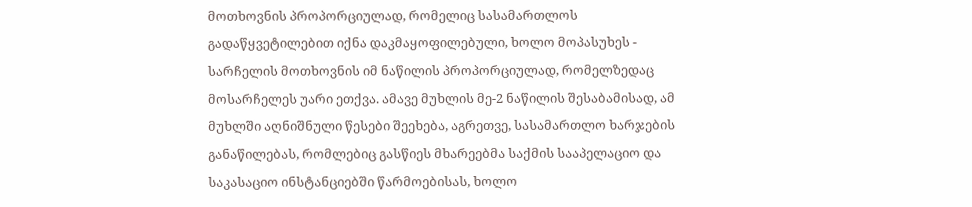მოთხოვნის პროპორციულად, რომელიც სასამართლოს გადაწყვეტილებით იქნა დაკმაყოფილებული, ხოლო მოპასუხეს - სარჩელის მოთხოვნის იმ ნაწილის პროპორციულად, რომელზედაც მოსარჩელეს უარი ეთქვა. ამავე მუხლის მე-2 ნაწილის შესაბამისად, ამ მუხლში აღნიშნული წესები შეეხება, აგრეთვე, სასამართლო ხარჯების განაწილებას, რომლებიც გასწიეს მხარეებმა საქმის სააპელაციო და საკასაციო ინსტანციებში წარმოებისას, ხოლო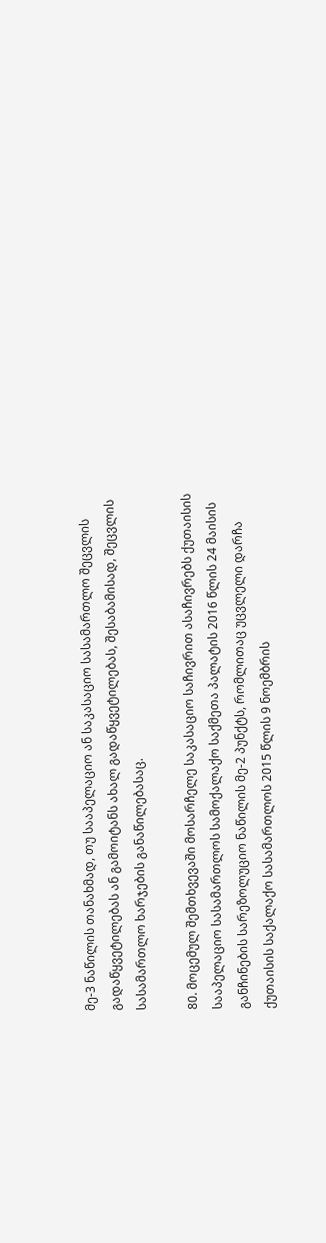მე-3 ნაწილის თანახმად, თუ სააპელაციო ან საკასაციო სასამართლო შეცვლის გადაწყვეტილებას ან გამოიტანს ახალ გადაწყვეტილებას, შესაბამისად, შეცვლის სასამართლო ხარჯების განაწილებასაც.

80. მოცემულ შემთხვევაში მოსარჩელე საკასაციო საჩივრით ასაჩივრებს ქუთაისის სააპელაციო სასამართლოს სამოქალაქო საქმეთა პალატის 2016 წლის 24 მაისის განჩინების სარეზოლუციო ნაწილის მე-2 პუნქტს, რომლითაც უცვლელი დარჩა ქუთაისის საქალაქო სასამართლოს 2015 წლის 9 ნოემბრის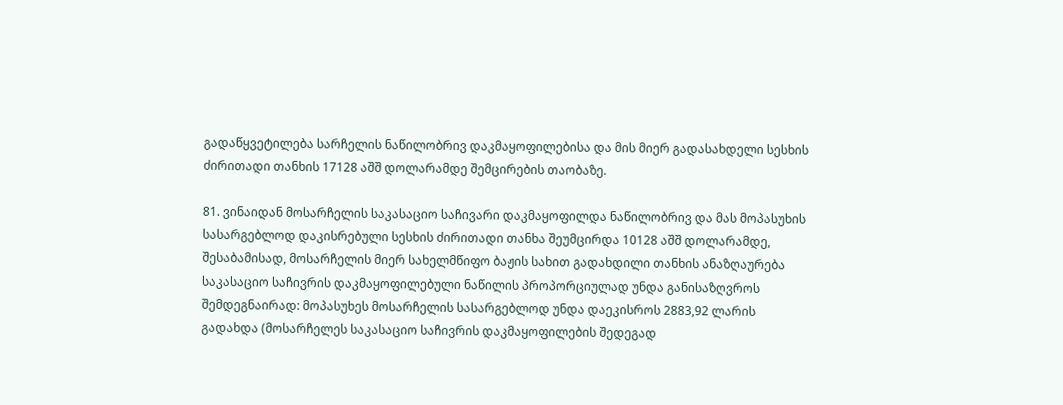გადაწყვეტილება სარჩელის ნაწილობრივ დაკმაყოფილებისა და მის მიერ გადასახდელი სესხის ძირითადი თანხის 17128 აშშ დოლარამდე შემცირების თაობაზე.

81. ვინაიდან მოსარჩელის საკასაციო საჩივარი დაკმაყოფილდა ნაწილობრივ და მას მოპასუხის სასარგებლოდ დაკისრებული სესხის ძირითადი თანხა შეუმცირდა 10128 აშშ დოლარამდე, შესაბამისად, მოსარჩელის მიერ სახელმწიფო ბაჟის სახით გადახდილი თანხის ანაზღაურება საკასაციო საჩივრის დაკმაყოფილებული ნაწილის პროპორციულად უნდა განისაზღვროს შემდეგნაირად: მოპასუხეს მოსარჩელის სასარგებლოდ უნდა დაეკისროს 2883,92 ლარის გადახდა (მოსარჩელეს საკასაციო საჩივრის დაკმაყოფილების შედეგად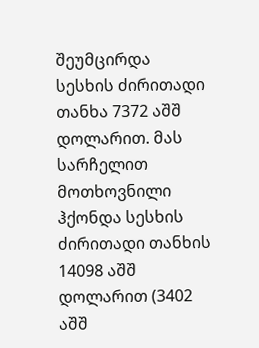შეუმცირდა სესხის ძირითადი თანხა 7372 აშშ დოლარით. მას სარჩელით მოთხოვნილი ჰქონდა სესხის ძირითადი თანხის 14098 აშშ დოლარით (3402 აშშ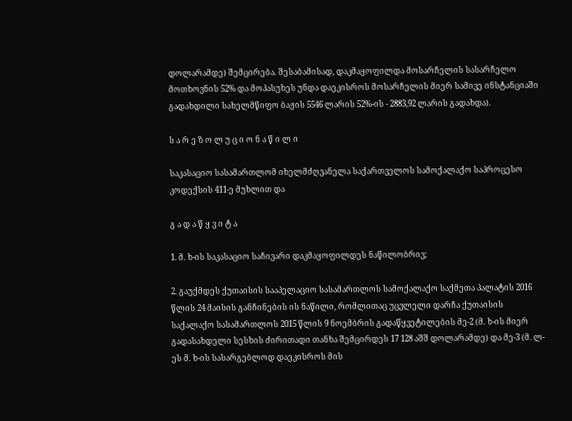დოლარამდე) შემცირება. შესაბამისად, დაკმაყოფილდა მოსარჩელის სასარჩელო მოთხოვნის 52% და მოპასუხეს უნდა დაეკისროს მოსარჩელის მიერ სამივე ინსტანციაში გადახდილი სახელმწიფო ბაჟის 5546 ლარის 52%-ის - 2883,92 ლარის გადახდა).

ს ა რ ე ზ ო ლ უ ც ი ო ნ ა წ ი ლ ი

საკასაციო სასამართლომ იხელმძღვანელა საქართველოს სამოქალაქო საპროცესო კოდექსის 411-ე მუხლით და

გ ა დ ა წ ყ ვ ი ტ ა

1. მ. ხ-ის საკასაციო საჩივარი დაკმაყოფილდეს ნაწილობრივ;

2. გაუქმდეს ქუთაისის სააპელაციო სასამართლოს სამოქალაქო საქმეთა პალატის 2016 წლის 24 მაისის განჩინების ის ნაწილი, რომლითაც უცვლელი დარჩა ქუთაისის საქალაქო სასამართლოს 2015 წლის 9 ნოემბრის გადაწყვეტილების მე-2 (მ. ხ-ის მიერ გადასახდელი სესხის ძირითადი თანხა შემცირდეს 17 128 აშშ დოლარამდე) და მე-3 (მ. ლ-ეს მ. ხ-ის სასარგებლოდ დაეკისროს მის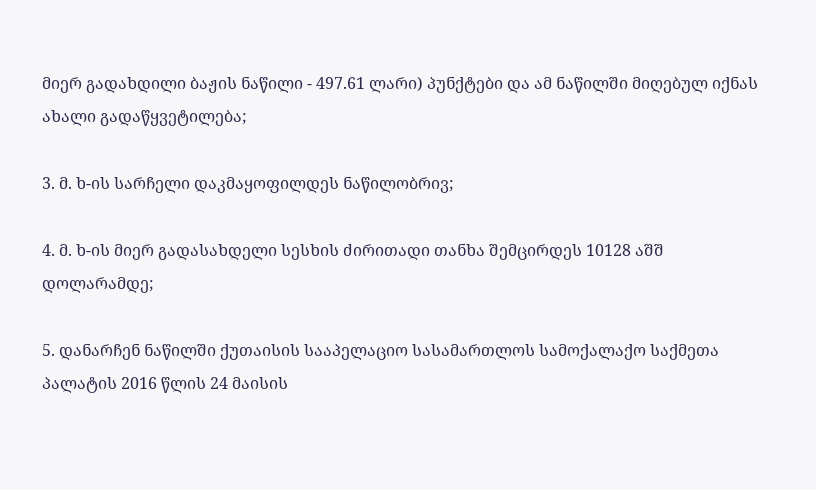მიერ გადახდილი ბაჟის ნაწილი - 497.61 ლარი) პუნქტები და ამ ნაწილში მიღებულ იქნას ახალი გადაწყვეტილება;

3. მ. ხ-ის სარჩელი დაკმაყოფილდეს ნაწილობრივ;

4. მ. ხ-ის მიერ გადასახდელი სესხის ძირითადი თანხა შემცირდეს 10128 აშშ დოლარამდე;

5. დანარჩენ ნაწილში ქუთაისის სააპელაციო სასამართლოს სამოქალაქო საქმეთა პალატის 2016 წლის 24 მაისის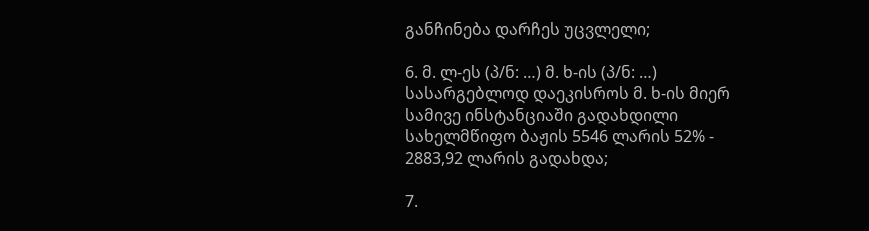განჩინება დარჩეს უცვლელი;

6. მ. ლ-ეს (პ/ნ: …) მ. ხ-ის (პ/ნ: …) სასარგებლოდ დაეკისროს მ. ხ-ის მიერ სამივე ინსტანციაში გადახდილი სახელმწიფო ბაჟის 5546 ლარის 52% - 2883,92 ლარის გადახდა;

7.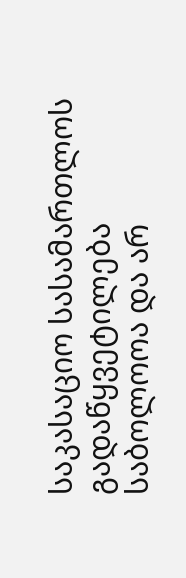საკასაციო სასამართლოს გადაწყვეტილება საბოლოოა და არ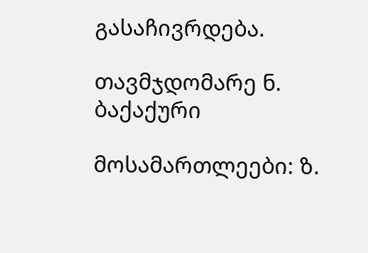გასაჩივრდება.

თავმჯდომარე ნ. ბაქაქური

მოსამართლეები: ზ.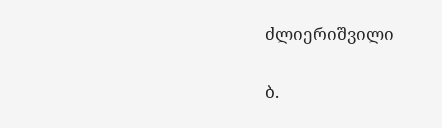ძლიერიშვილი

ბ.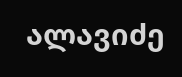ალავიძე